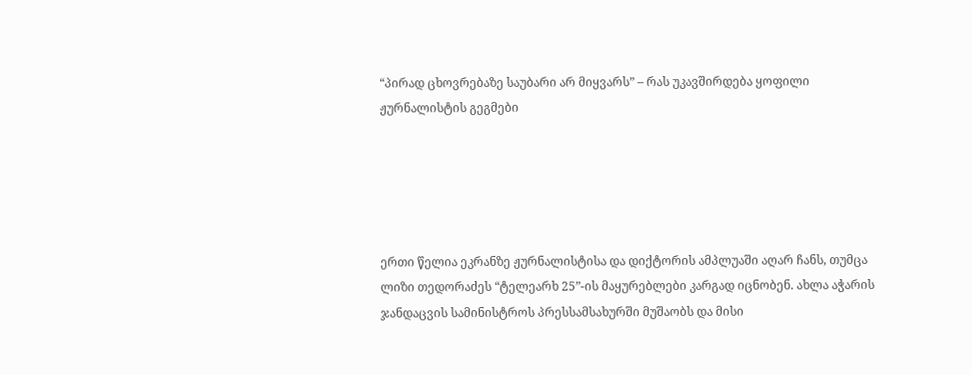“პირად ცხოვრებაზე საუბარი არ მიყვარს” – რას უკავშირდება ყოფილი ჟურნალისტის გეგმები





ერთი წელია ეკრანზე ჟურნალისტისა და დიქტორის ამპლუაში აღარ ჩანს, თუმცა ლიზი თედორაძეს “ტელეარხ 25”-ის მაყურებლები კარგად იცნობენ. ახლა აჭარის ჯანდაცვის სამინისტროს პრესსამსახურში მუშაობს და მისი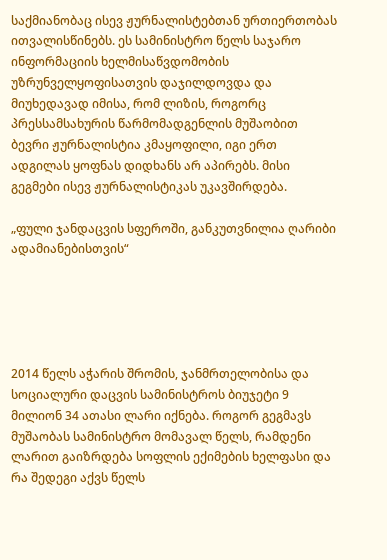საქმიანობაც ისევ ჟურნალისტებთან ურთიერთობას ითვალისწინებს. ეს სამინისტრო წელს საჯარო ინფორმაციის ხელმისაწვდომობის უზრუნველყოფისათვის დაჯილდოვდა და მიუხედავად იმისა, რომ ლიზის, როგორც პრესსამსახურის წარმომადგენლის მუშაობით ბევრი ჟურნალისტია კმაყოფილი, იგი ერთ ადგილას ყოფნას დიდხანს არ აპირებს. მისი გეგმები ისევ ჟურნალისტიკას უკავშირდება.

„ფული ჯანდაცვის სფეროში, განკუთვნილია ღარიბი ადამიანებისთვის“





2014 წელს აჭარის შრომის, ჯანმრთელობისა და სოციალური დაცვის სამინისტროს ბიუჯეტი 9 მილიონ 34 ათასი ლარი იქნება. როგორ გეგმავს მუშაობას სამინისტრო მომავალ წელს, რამდენი ლარით გაიზრდება სოფლის ექიმების ხელფასი და რა შედეგი აქვს წელს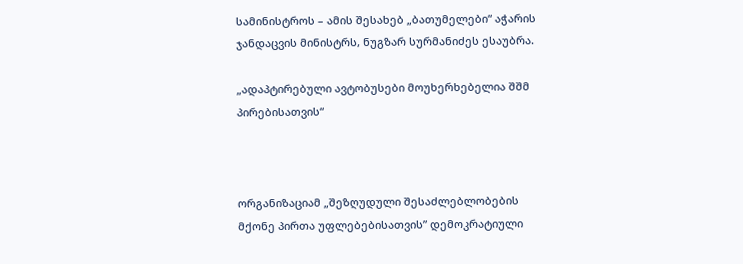სამინისტროს – ამის შესახებ „ბათუმელები“ აჭარის ჯანდაცვის მინისტრს, ნუგზარ სურმანიძეს ესაუბრა.

„ადაპტირებული ავტობუსები მოუხერხებელია შშმ პირებისათვის“



ორგანიზაციამ „შეზღუდული შესაძლებლობების მქონე პირთა უფლებებისათვის” დემოკრატიული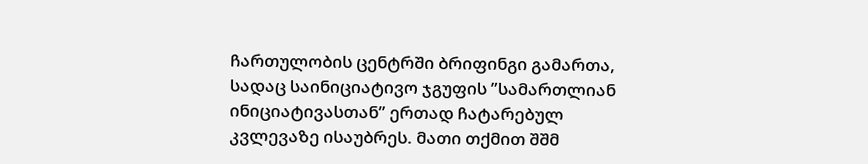ჩართულობის ცენტრში ბრიფინგი გამართა, სადაც საინიციატივო ჯგუფის ”სამართლიან ინიციატივასთან” ერთად ჩატარებულ კვლევაზე ისაუბრეს. მათი თქმით შშმ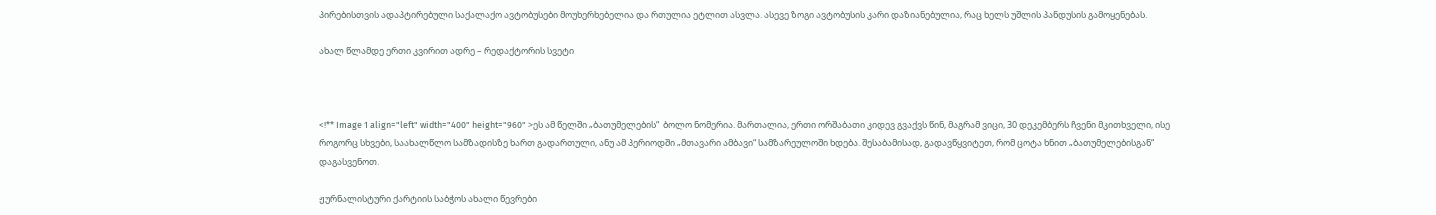პირებისთვის ადაპტირებული საქალაქო ავტობუსები მოუხერხებელია და რთულია ეტლით ასვლა. ასევე ზოგი ავტობუსის კარი დაზიანებულია, რაც ხელს უშლის პანდუსის გამოყენებას.

ახალ წლამდე ერთი კვირით ადრე – რედაქტორის სვეტი



<!** Image 1 align="left" width="400" height="960" >ეს ამ წელში „ბათუმელების“  ბოლო ნომერია. მართალია, ერთი ორშაბათი კიდევ გვაქვს წინ, მაგრამ ვიცი, 30 დეკემბერს ჩვენი მკითხველი, ისე როგორც სხვები, საახალწლო სამზადისზე ხართ გადართული, ანუ ამ პერიოდში „მთავარი ამბავი“ სამზარეულოში ხდება. შესაბამისად, გადავწყვიტეთ, რომ ცოტა ხნით „ბათუმელებისგან“ დაგასვენოთ.

ჟურნალისტური ქარტიის საბჭოს ახალი წევრები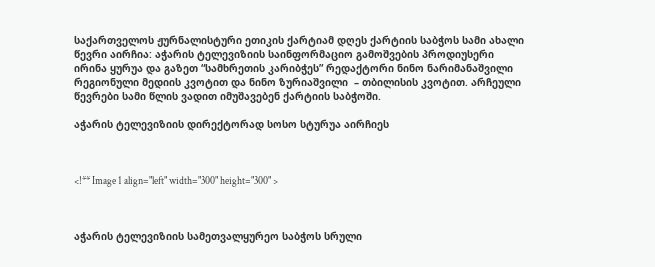საქართველოს ჟურნალისტური ეთიკის ქარტიამ დღეს ქარტიის საბჭოს სამი ახალი წევრი აირჩია: აჭარის ტელევიზიის საინფორმაციო გამოშვების პროდიუსერი ირინა ყურუა და გაზეთ “სამხრეთის კარიბჭეს” რედაქტორი ნინო ნარიმანაშვილი რეგიონული მედიის კვოტით და ნინო ზურიაშვილი  – თბილისის კვოტით. არჩეული წევრები სამი წლის ვადით იმუშავებენ ქარტიის საბჭოში.

აჭარის ტელევიზიის დირექტორად სოსო სტურუა აირჩიეს



<!** Image 1 align="left" width="300" height="300" >



აჭარის ტელევიზიის სამეთვალყურეო საბჭოს სრული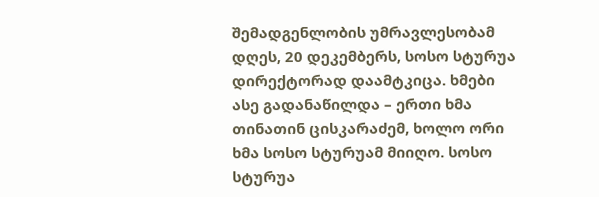შემადგენლობის უმრავლესობამ დღეს, 20 დეკემბერს, სოსო სტურუა დირექტორად დაამტკიცა. ხმები ასე გადანაწილდა – ერთი ხმა თინათინ ცისკარაძემ, ხოლო ორი ხმა სოსო სტურუამ მიიღო. სოსო სტურუა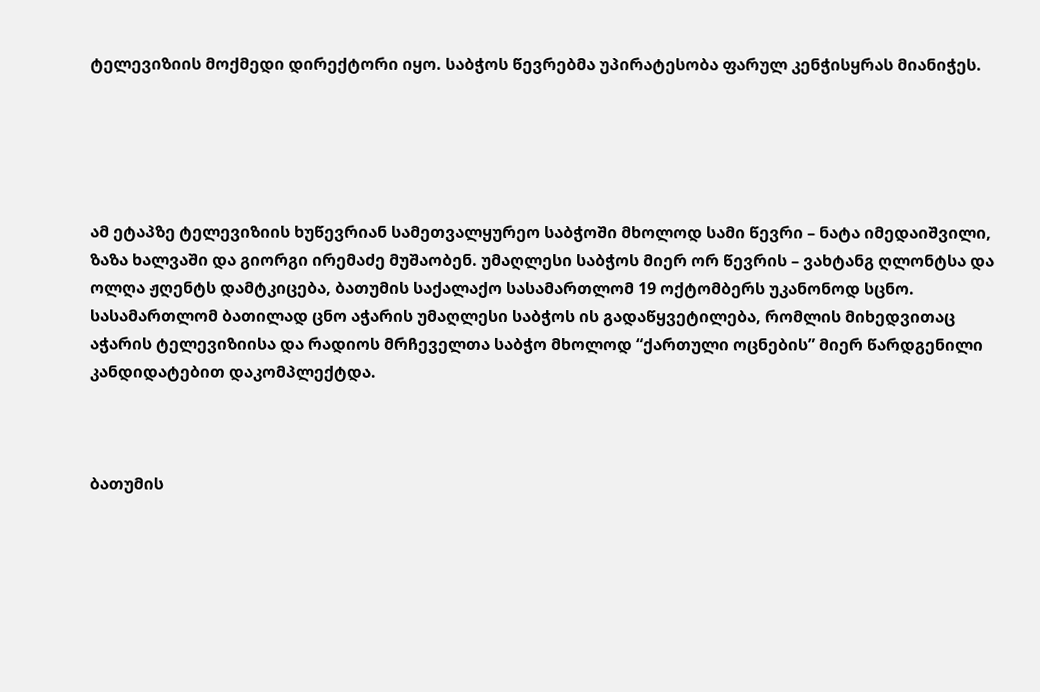ტელევიზიის მოქმედი დირექტორი იყო. საბჭოს წევრებმა უპირატესობა ფარულ კენჭისყრას მიანიჭეს.





ამ ეტაპზე ტელევიზიის ხუწევრიან სამეთვალყურეო საბჭოში მხოლოდ სამი წევრი – ნატა იმედაიშვილი, ზაზა ხალვაში და გიორგი ირემაძე მუშაობენ. უმაღლესი საბჭოს მიერ ორ წევრის – ვახტანგ ღლონტსა და ოლღა ჟღენტს დამტკიცება, ბათუმის საქალაქო სასამართლომ 19 ოქტომბერს უკანონოდ სცნო. სასამართლომ ბათილად ცნო აჭარის უმაღლესი საბჭოს ის გადაწყვეტილება, რომლის მიხედვითაც აჭარის ტელევიზიისა და რადიოს მრჩეველთა საბჭო მხოლოდ “ქართული ოცნების” მიერ წარდგენილი კანდიდატებით დაკომპლექტდა.



ბათუმის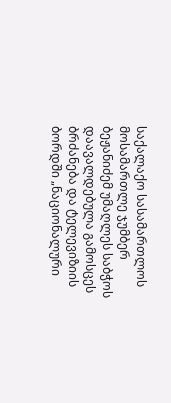საქალაქო სასამართლოს მოსამართლე ჯუმბერ ბეჟანიძემ უმაღლეს საბჭოს დაავალდებულა გამოსცეს ბრძანება და ტელევიზიის ბორდში „ნაციონალური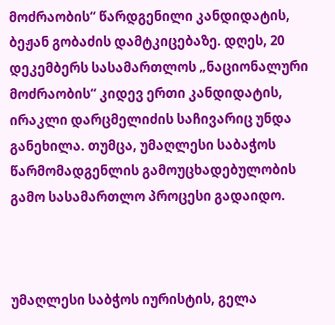მოძრაობის“ წარდგენილი კანდიდატის, ბეჟან გობაძის დამტკიცებაზე. დღეს, 20 დეკემბერს სასამართლოს „ნაციონალური მოძრაობის“ კიდევ ერთი კანდიდატის, ირაკლი დარცმელიძის საჩივარიც უნდა განეხილა. თუმცა, უმაღლესი საბაჭოს წარმომადგენლის გამოუცხადებულობის გამო სასამართლო პროცესი გადაიდო.



უმაღლესი საბჭოს იურისტის, გელა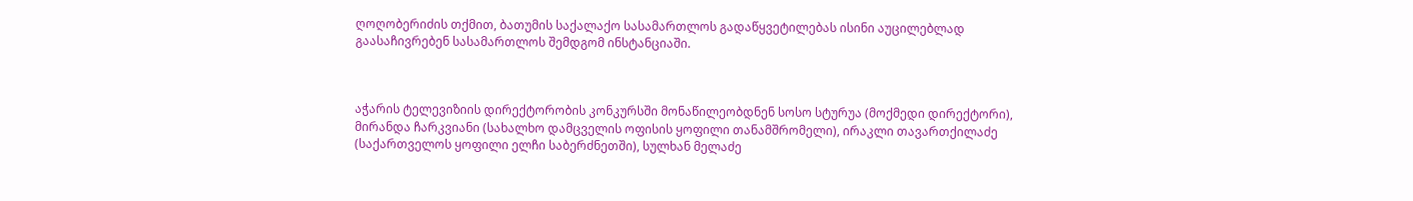ღოღობერიძის თქმით, ბათუმის საქალაქო სასამართლოს გადაწყვეტილებას ისინი აუცილებლად გაასაჩივრებენ სასამართლოს შემდგომ ინსტანციაში.



აჭარის ტელევიზიის დირექტორობის კონკურსში მონაწილეობდნენ სოსო სტურუა (მოქმედი დირექტორი), მირანდა ჩარკვიანი (სახალხო დამცველის ოფისის ყოფილი თანამშრომელი), ირაკლი თავართქილაძე (საქართველოს ყოფილი ელჩი საბერძნეთში), სულხან მელაძე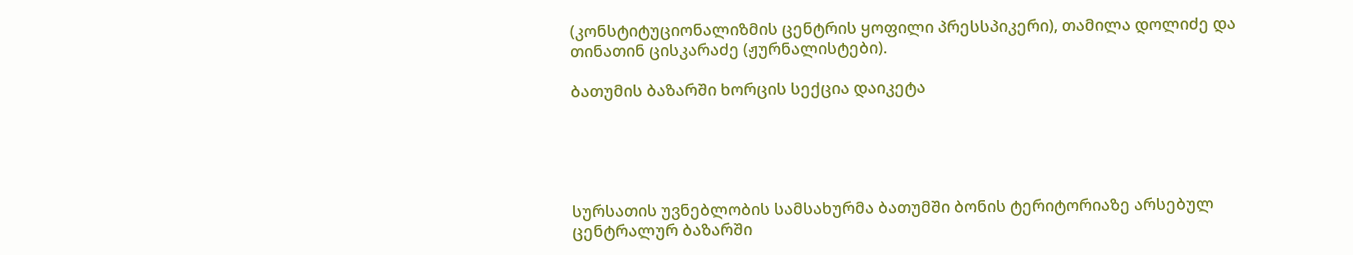(კონსტიტუციონალიზმის ცენტრის ყოფილი პრესსპიკერი), თამილა დოლიძე და თინათინ ცისკარაძე (ჟურნალისტები).

ბათუმის ბაზარში ხორცის სექცია დაიკეტა





სურსათის უვნებლობის სამსახურმა ბათუმში ბონის ტერიტორიაზე არსებულ ცენტრალურ ბაზარში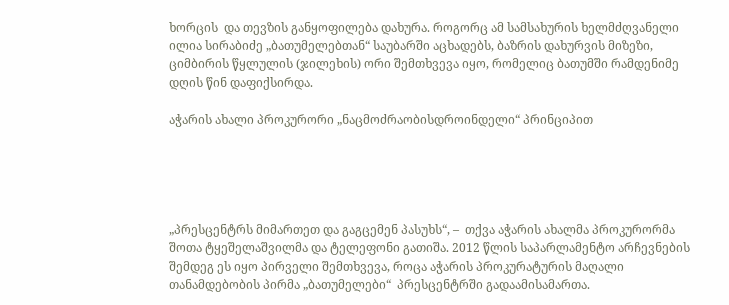ხორცის  და თევზის განყოფილება დახურა. როგორც ამ სამსახურის ხელმძღვანელი ილია სირაბიძე „ბათუმელებთან“ საუბარში აცხადებს, ბაზრის დახურვის მიზეზი, ციმბირის წყლულის (ჯილეხის) ორი შემთხვევა იყო, რომელიც ბათუმში რამდენიმე დღის წინ დაფიქსირდა.

აჭარის ახალი პროკურორი „ნაცმოძრაობისდროინდელი“ პრინციპით





„პრესცენტრს მიმართეთ და გაგცემენ პასუხს“, –  თქვა აჭარის ახალმა პროკურორმა შოთა ტყეშელაშვილმა და ტელეფონი გათიშა. 2012 წლის საპარლამენტო არჩევნების შემდეგ ეს იყო პირველი შემთხვევა, როცა აჭარის პროკურატურის მაღალი თანამდებობის პირმა „ბათუმელები“  პრესცენტრში გადაამისამართა.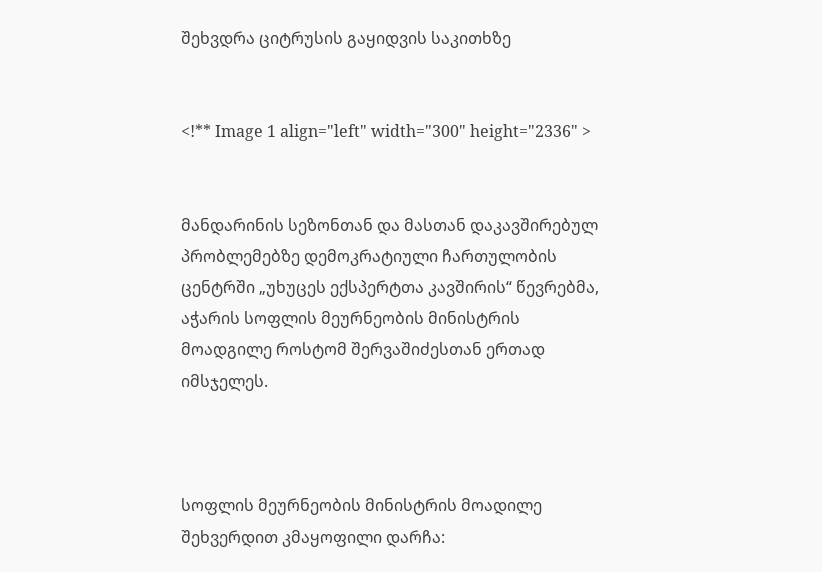შეხვდრა ციტრუსის გაყიდვის საკითხზე


<!** Image 1 align="left" width="300" height="2336" >


მანდარინის სეზონთან და მასთან დაკავშირებულ პრობლემებზე დემოკრატიული ჩართულობის ცენტრში „უხუცეს ექსპერტთა კავშირის“ წევრებმა, აჭარის სოფლის მეურნეობის მინისტრის მოადგილე როსტომ შერვაშიძესთან ერთად იმსჯელეს.



სოფლის მეურნეობის მინისტრის მოადილე შეხვერდით კმაყოფილი დარჩა: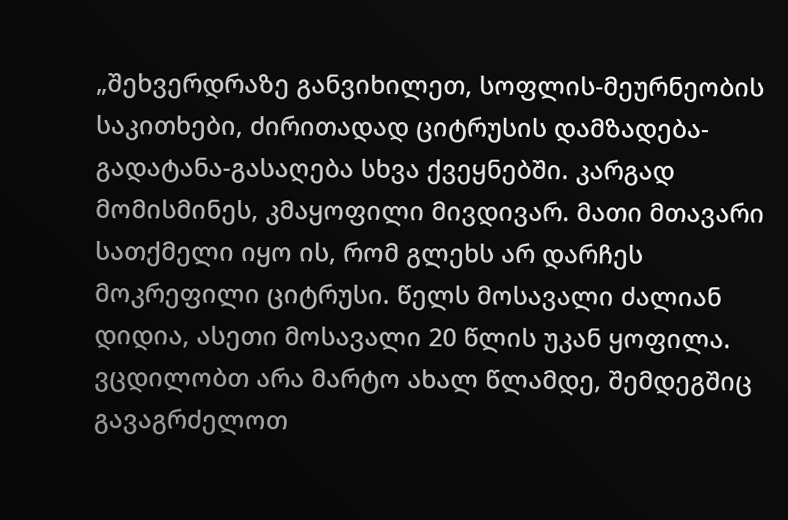„შეხვერდრაზე განვიხილეთ, სოფლის-მეურნეობის საკითხები, ძირითადად ციტრუსის დამზადება-გადატანა-გასაღება სხვა ქვეყნებში. კარგად მომისმინეს, კმაყოფილი მივდივარ. მათი მთავარი სათქმელი იყო ის, რომ გლეხს არ დარჩეს მოკრეფილი ციტრუსი. წელს მოსავალი ძალიან დიდია, ასეთი მოსავალი 20 წლის უკან ყოფილა. ვცდილობთ არა მარტო ახალ წლამდე, შემდეგშიც გავაგრძელოთ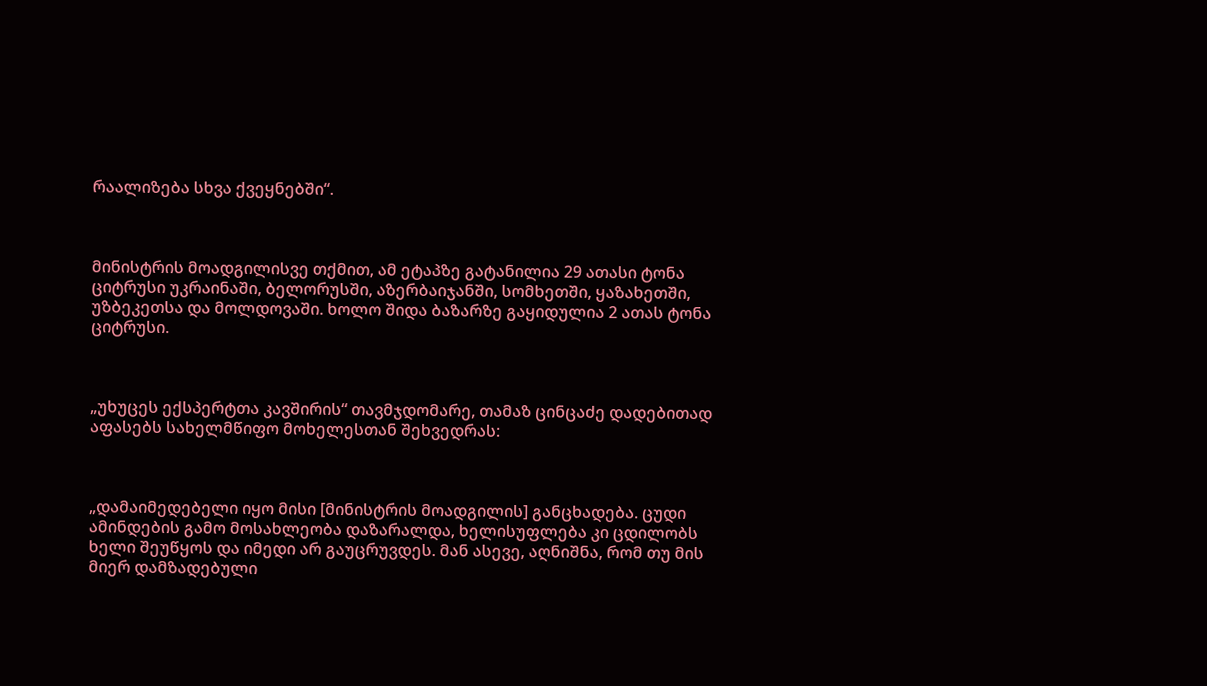რაალიზება სხვა ქვეყნებში“.



მინისტრის მოადგილისვე თქმით, ამ ეტაპზე გატანილია 29 ათასი ტონა ციტრუსი უკრაინაში, ბელორუსში, აზერბაიჯანში, სომხეთში, ყაზახეთში, უზბეკეთსა და მოლდოვაში. ხოლო შიდა ბაზარზე გაყიდულია 2 ათას ტონა ციტრუსი.



„უხუცეს ექსპერტთა კავშირის“ თავმჯდომარე, თამაზ ცინცაძე დადებითად აფასებს სახელმწიფო მოხელესთან შეხვედრას:



„დამაიმედებელი იყო მისი [მინისტრის მოადგილის] განცხადება. ცუდი ამინდების გამო მოსახლეობა დაზარალდა, ხელისუფლება კი ცდილობს ხელი შეუწყოს და იმედი არ გაუცრუვდეს. მან ასევე, აღნიშნა, რომ თუ მის მიერ დამზადებული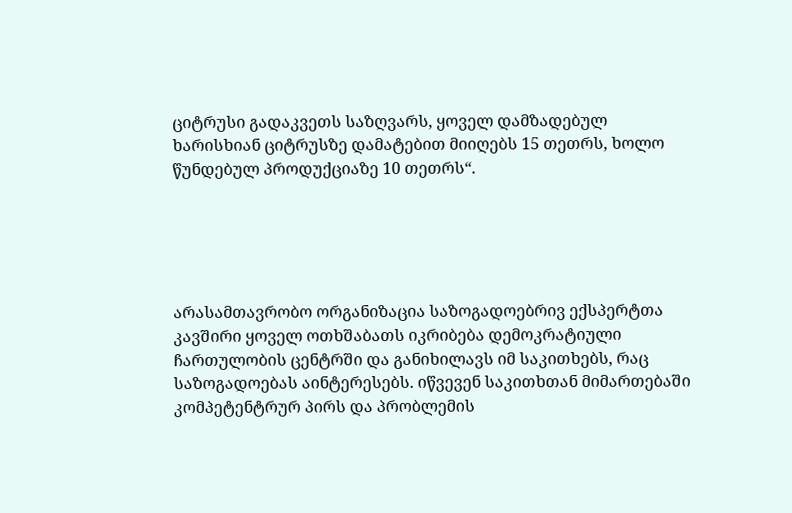ციტრუსი გადაკვეთს საზღვარს, ყოველ დამზადებულ ხარისხიან ციტრუსზე დამატებით მიიღებს 15 თეთრს, ხოლო წუნდებულ პროდუქციაზე 10 თეთრს“.





არასამთავრობო ორგანიზაცია საზოგადოებრივ ექსპერტთა კავშირი ყოველ ოთხშაბათს იკრიბება დემოკრატიული ჩართულობის ცენტრში და განიხილავს იმ საკითხებს, რაც საზოგადოებას აინტერესებს. იწვევენ საკითხთან მიმართებაში კომპეტენტრურ პირს და პრობლემის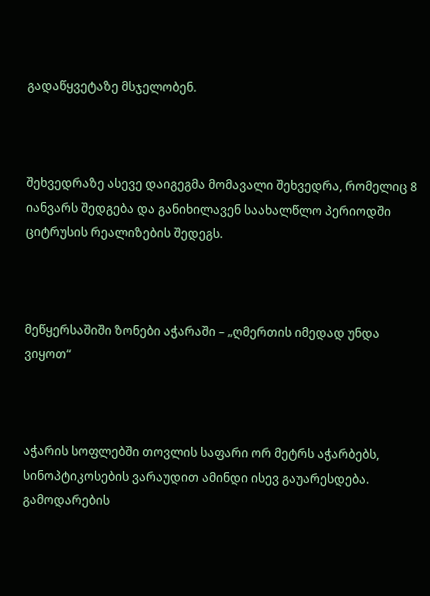გადაწყვეტაზე მსჯელობენ.



შეხვედრაზე ასევე დაიგეგმა მომავალი შეხვედრა, რომელიც 8 იანვარს შედგება და განიხილავენ საახალწლო პერიოდში ციტრუსის რეალიზების შედეგს.



მეწყერსაშიში ზონები აჭარაში – „ღმერთის იმედად უნდა ვიყოთ“



აჭარის სოფლებში თოვლის საფარი ორ მეტრს აჭარბებს, სინოპტიკოსების ვარაუდით ამინდი ისევ გაუარესდება. გამოდარების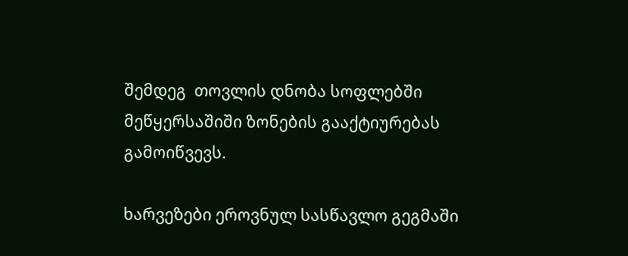შემდეგ  თოვლის დნობა სოფლებში მეწყერსაშიში ზონების გააქტიურებას გამოიწვევს.

ხარვეზები ეროვნულ სასწავლო გეგმაში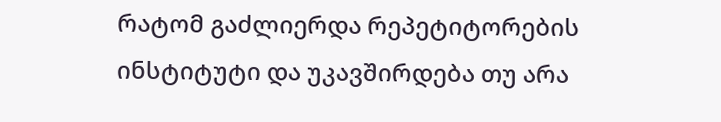რატომ გაძლიერდა რეპეტიტორების ინსტიტუტი და უკავშირდება თუ არა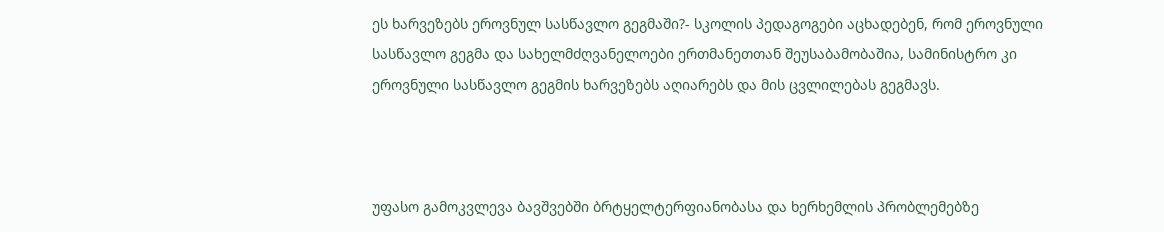ეს ხარვეზებს ეროვნულ სასწავლო გეგმაში?- სკოლის პედაგოგები აცხადებენ, რომ ეროვნული სასწავლო გეგმა და სახელმძღვანელოები ერთმანეთთან შეუსაბამობაშია, სამინისტრო კი ეროვნული სასწავლო გეგმის ხარვეზებს აღიარებს და მის ცვლილებას გეგმავს.



უფასო გამოკვლევა ბავშვებში ბრტყელტერფიანობასა და ხერხემლის პრობლემებზე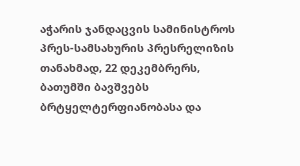აჭარის ჯანდაცვის სამინისტროს პრეს-სამსახურის პრესრელიზის თანახმად, 22 დეკემბრერს, ბათუმში ბავშვებს ბრტყელტერფიანობასა და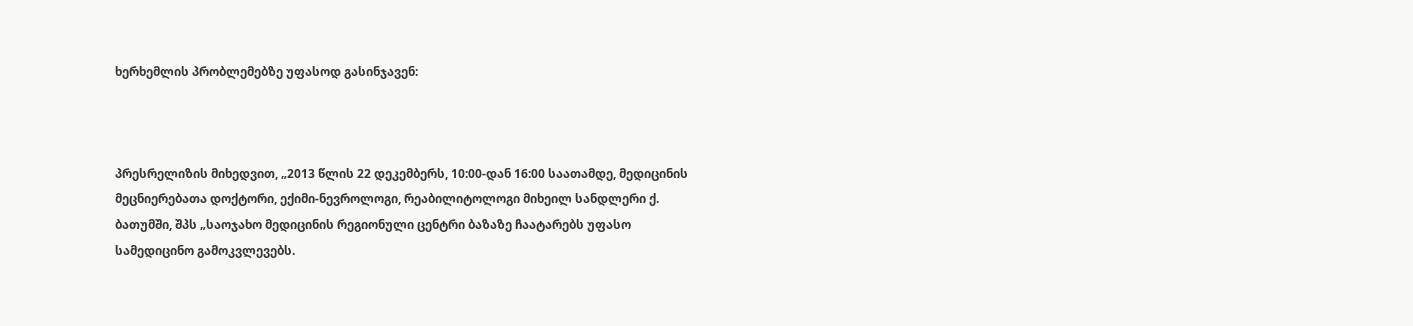ხერხემლის პრობლემებზე უფასოდ გასინჯავენ:



პრესრელიზის მიხედვით, „2013 წლის 22 დეკემბერს, 10:00-დან 16:00 საათამდე, მედიცინის მეცნიერებათა დოქტორი, ექიმი-ნევროლოგი, რეაბილიტოლოგი მიხეილ სანდლერი ქ. ბათუმში, შპს „საოჯახო მედიცინის რეგიონული ცენტრი ბაზაზე ჩაატარებს უფასო სამედიცინო გამოკვლევებს.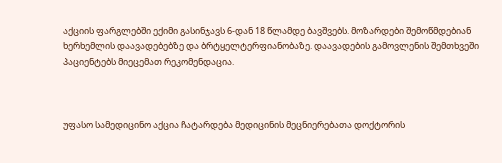აქციის ფარგლებში ექიმი გასინჯავს 6-დან 18 წლამდე ბავშვებს. მოზარდები შემოწმდებიან ხერხემლის დაავადებებზე და ბრტყელტერფიანობაზე. დაავადების გამოვლენის შემთხვეში პაციენტებს მიეცემათ რეკომენდაცია.



უფასო სამედიცინო აქცია ჩატარდება მედიცინის მეცნიერებათა დოქტორის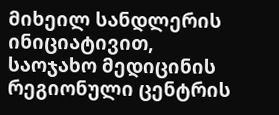მიხეილ სანდლერის ინიციატივით, საოჯახო მედიცინის რეგიონული ცენტრის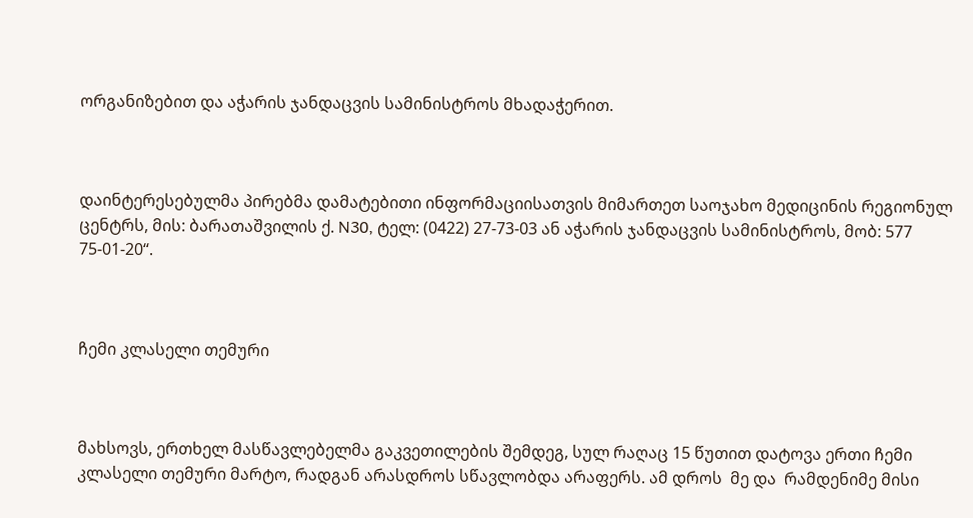ორგანიზებით და აჭარის ჯანდაცვის სამინისტროს მხადაჭერით.



დაინტერესებულმა პირებმა დამატებითი ინფორმაციისათვის მიმართეთ საოჯახო მედიცინის რეგიონულ ცენტრს, მის: ბარათაშვილის ქ. N30, ტელ: (0422) 27-73-03 ან აჭარის ჯანდაცვის სამინისტროს, მობ: 577 75-01-20“.



ჩემი კლასელი თემური



მახსოვს, ერთხელ მასწავლებელმა გაკვეთილების შემდეგ, სულ რაღაც 15 წუთით დატოვა ერთი ჩემი კლასელი თემური მარტო, რადგან არასდროს სწავლობდა არაფერს. ამ დროს  მე და  რამდენიმე მისი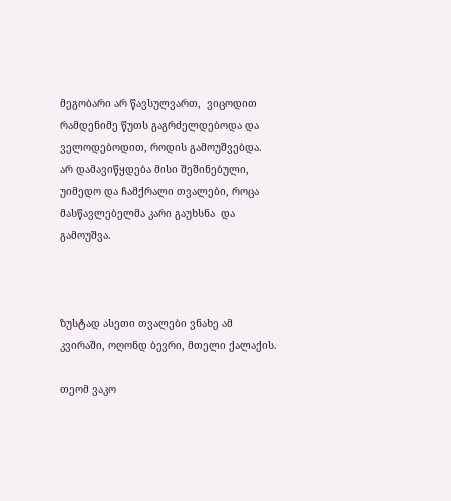მეგობარი არ წავსულვართ,  ვიცოდით რამდენიმე წუთს გაგრძელდებოდა და ველოდებოდით, როდის გამოუშვებდა. არ დამავიწყდება მისი შეშინებული, უიმედო და ჩამქრალი თვალები, როცა მასწავლებელმა კარი გაუხსნა  და გამოუშვა.



ზუსტად ასეთი თვალები ვნახე ამ კვირაში, ოღონდ ბევრი, მთელი ქალაქის.

თეომ ვაკო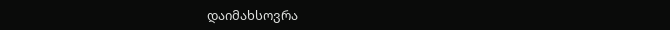დაიმახსოვრა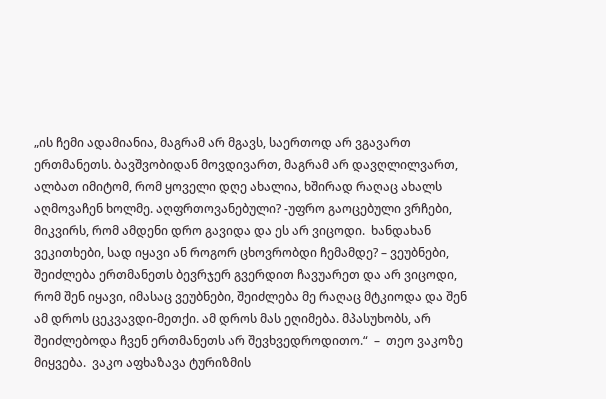„ის ჩემი ადამიანია, მაგრამ არ მგავს, საერთოდ არ ვგავართ ერთმანეთს. ბავშვობიდან მოვდივართ, მაგრამ არ დავღლილვართ, ალბათ იმიტომ, რომ ყოველი დღე ახალია, ხშირად რაღაც ახალს აღმოვაჩენ ხოლმე. აღფრთოვანებული? -უფრო გაოცებული ვრჩები, მიკვირს, რომ ამდენი დრო გავიდა და ეს არ ვიცოდი.  ხანდახან ვეკითხები, სად იყავი ან როგორ ცხოვრობდი ჩემამდე? – ვეუბნები, შეიძლება ერთმანეთს ბევრჯერ გვერდით ჩავუარეთ და არ ვიცოდი, რომ შენ იყავი, იმასაც ვეუბნები, შეიძლება მე რაღაც მტკიოდა და შენ ამ დროს ცეკვავდი-მეთქი. ამ დროს მას ეღიმება. მპასუხობს, არ შეიძლებოდა ჩვენ ერთმანეთს არ შევხვედროდითო.“  –  თეო ვაკოზე მიყვება.  ვაკო აფხაზავა ტურიზმის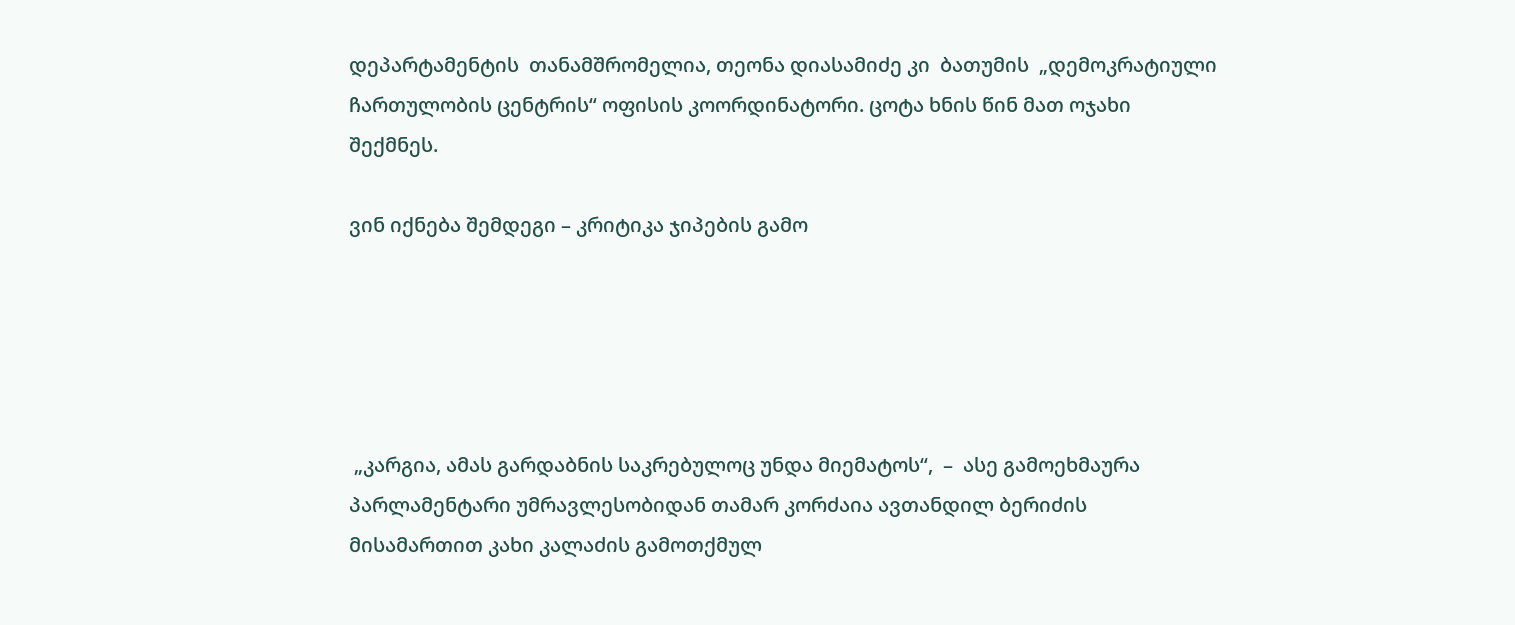დეპარტამენტის  თანამშრომელია, თეონა დიასამიძე კი  ბათუმის  „დემოკრატიული ჩართულობის ცენტრის“ ოფისის კოორდინატორი. ცოტა ხნის წინ მათ ოჯახი შექმნეს.

ვინ იქნება შემდეგი – კრიტიკა ჯიპების გამო





 „კარგია, ამას გარდაბნის საკრებულოც უნდა მიემატოს“,  –  ასე გამოეხმაურა პარლამენტარი უმრავლესობიდან თამარ კორძაია ავთანდილ ბერიძის მისამართით კახი კალაძის გამოთქმულ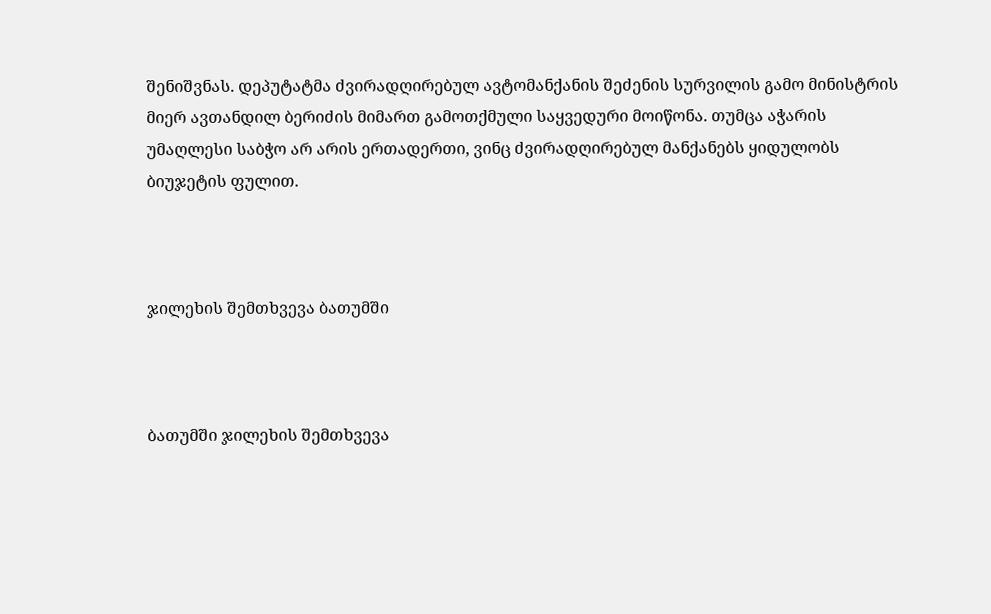შენიშვნას. დეპუტატმა ძვირადღირებულ ავტომანქანის შეძენის სურვილის გამო მინისტრის მიერ ავთანდილ ბერიძის მიმართ გამოთქმული საყვედური მოიწონა. თუმცა აჭარის უმაღლესი საბჭო არ არის ერთადერთი, ვინც ძვირადღირებულ მანქანებს ყიდულობს ბიუჯეტის ფულით.



ჯილეხის შემთხვევა ბათუმში



ბათუმში ჯილეხის შემთხვევა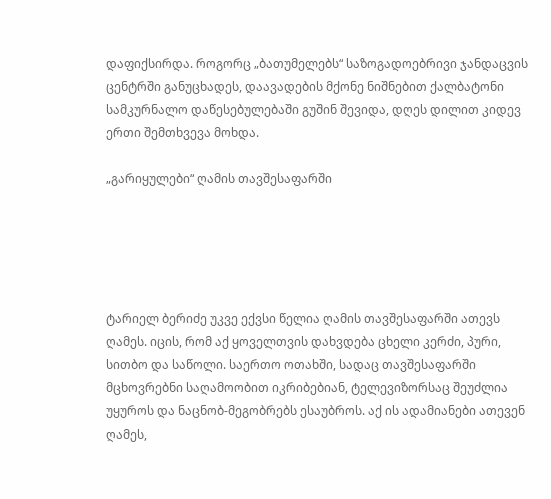დაფიქსირდა. როგორც „ბათუმელებს“ საზოგადოებრივი ჯანდაცვის ცენტრში განუცხადეს, დაავადების მქონე ნიშნებით ქალბატონი სამკურნალო დაწესებულებაში გუშინ შევიდა, დღეს დილით კიდევ ერთი შემთხვევა მოხდა.

„გარიყულები“ ღამის თავშესაფარში





ტარიელ ბერიძე უკვე ექვსი წელია ღამის თავშესაფარში ათევს ღამეს. იცის, რომ აქ ყოველთვის დახვდება ცხელი კერძი, პური, სითბო და საწოლი. საერთო ოთახში, სადაც თავშესაფარში მცხოვრებნი საღამოობით იკრიბებიან, ტელევიზორსაც შეუძლია უყუროს და ნაცნობ-მეგობრებს ესაუბროს. აქ ის ადამიანები ათევენ ღამეს,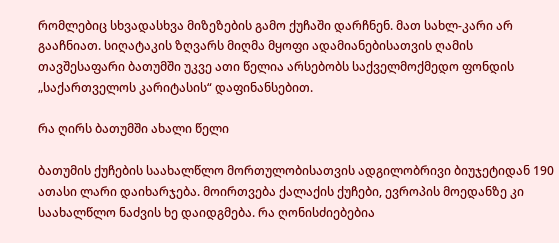რომლებიც სხვადასხვა მიზეზების გამო ქუჩაში დარჩნენ. მათ სახლ-კარი არ გააჩნიათ. სიღატაკის ზღვარს მიღმა მყოფი ადამიანებისათვის ღამის თავშესაფარი ბათუმში უკვე ათი წელია არსებობს საქველმოქმედო ფონდის „საქართველოს კარიტასის“ დაფინანსებით.

რა ღირს ბათუმში ახალი წელი

ბათუმის ქუჩების საახალწლო მორთულობისათვის ადგილობრივი ბიუჯეტიდან 190 ათასი ლარი დაიხარჯება. მოირთვება ქალაქის ქუჩები, ევროპის მოედანზე კი საახალწლო ნაძვის ხე დაიდგმება. რა ღონისძიებებია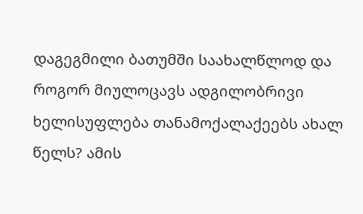დაგეგმილი ბათუმში საახალწლოდ და როგორ მიულოცავს ადგილობრივი ხელისუფლება თანამოქალაქეებს ახალ წელს? ამის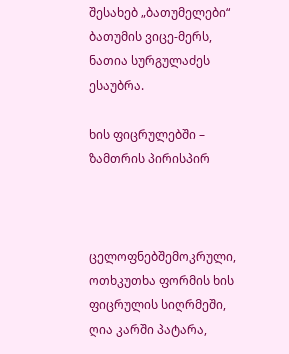შესახებ „ბათუმელები“ ბათუმის ვიცე-მერს, ნათია სურგულაძეს ესაუბრა.

ხის ფიცრულებში – ზამთრის პირისპირ



ცელოფნებშემოკრული, ოთხკუთხა ფორმის ხის ფიცრულის სიღრმეში, ღია კარში პატარა,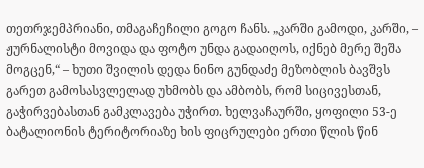თეთრჯემპრიანი, თმაგაჩეჩილი გოგო ჩანს. „კარში გამოდი, კარში, –   ჟურნალისტი მოვიდა და ფოტო უნდა გადაიღოს, იქნებ მერე შეშა მოგცენ,“ – ხუთი შვილის დედა ნინო გუნდაძე მეზობლის ბავშვს გარეთ გამოსასვლელად უხმობს და ამბობს, რომ სიცივესთან, გაჭირვებასთან გამკლავება უჭირთ. ხელვაჩაურში, ყოფილი 53-ე ბატალიონის ტერიტორიაზე ხის ფიცრულები ერთი წლის წინ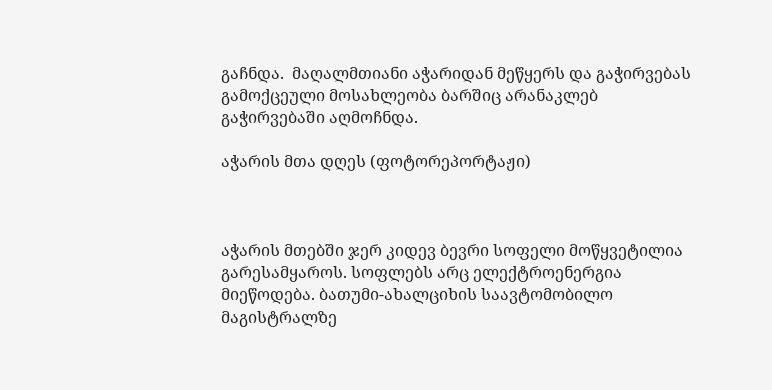გაჩნდა.  მაღალმთიანი აჭარიდან მეწყერს და გაჭირვებას გამოქცეული მოსახლეობა ბარშიც არანაკლებ გაჭირვებაში აღმოჩნდა.

აჭარის მთა დღეს (ფოტორეპორტაჟი)



აჭარის მთებში ჯერ კიდევ ბევრი სოფელი მოწყვეტილია გარესამყაროს. სოფლებს არც ელექტროენერგია მიეწოდება. ბათუმი-ახალციხის საავტომობილო მაგისტრალზე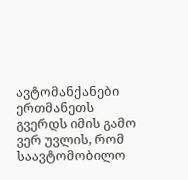ავტომანქანები ერთმანეთს გვერდს იმის გამო ვერ უვლის, რომ საავტომობილო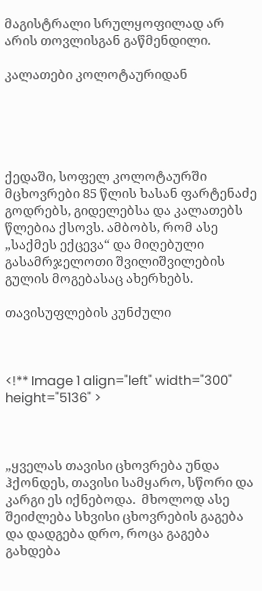მაგისტრალი სრულყოფილად არ არის თოვლისგან გაწმენდილი.

კალათები კოლოტაურიდან





ქედაში, სოფელ კოლოტაურში მცხოვრები 85 წლის ხასან ფარტენაძე გოდრებს, გიდელებსა და კალათებს წლებია ქსოვს. ამბობს, რომ ასე „საქმეს ექცევა“ და მიღებული გასამრჯელოთი შვილიშვილების გულის მოგებასაც ახერხებს.

თავისუფლების კუნძული



<!** Image 1 align="left" width="300" height="5136" >



„ყველას თავისი ცხოვრება უნდა ჰქონდეს, თავისი სამყარო, სწორი და კარგი ეს იქნებოდა.  მხოლოდ ასე შეიძლება სხვისი ცხოვრების გაგება და დადგება დრო, როცა გაგება გახდება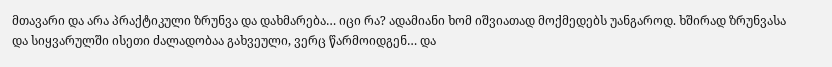მთავარი და არა პრაქტიკული ზრუნვა და დახმარება… იცი რა? ადამიანი ხომ იშვიათად მოქმედებს უანგაროდ. ხშირად ზრუნვასა და სიყვარულში ისეთი ძალადობაა გახვეული, ვერც წარმოიდგენ… და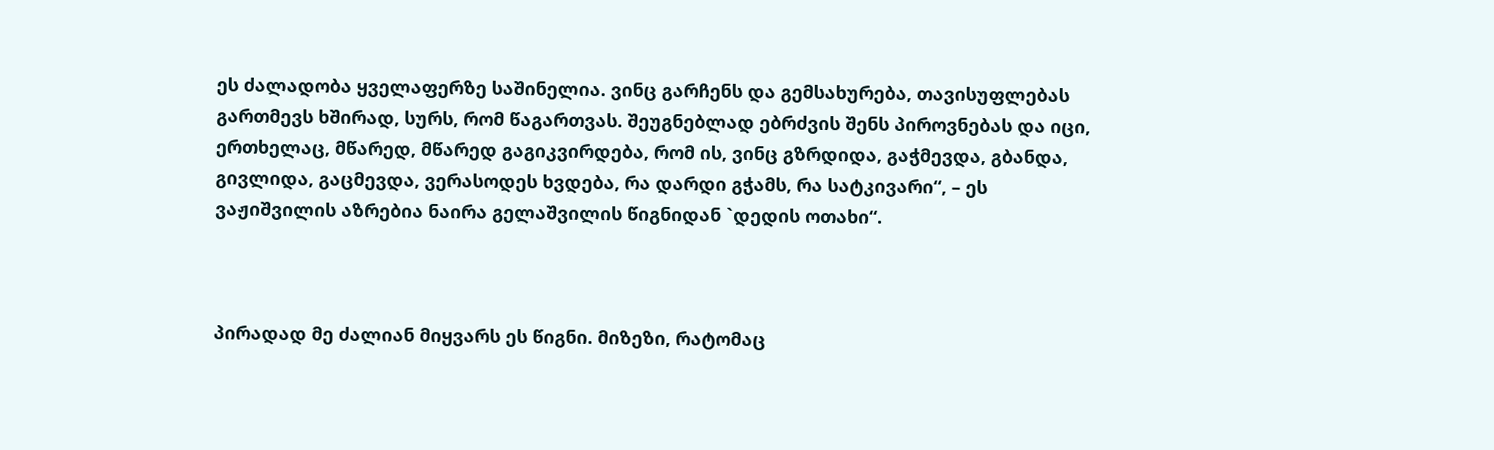ეს ძალადობა ყველაფერზე საშინელია. ვინც გარჩენს და გემსახურება, თავისუფლებას გართმევს ხშირად, სურს, რომ წაგართვას. შეუგნებლად ებრძვის შენს პიროვნებას და იცი, ერთხელაც, მწარედ, მწარედ გაგიკვირდება, რომ ის, ვინც გზრდიდა, გაჭმევდა, გბანდა, გივლიდა, გაცმევდა, ვერასოდეს ხვდება, რა დარდი გჭამს, რა სატკივარი“, – ეს ვაჟიშვილის აზრებია ნაირა გელაშვილის წიგნიდან `დედის ოთახი“.



პირადად მე ძალიან მიყვარს ეს წიგნი. მიზეზი, რატომაც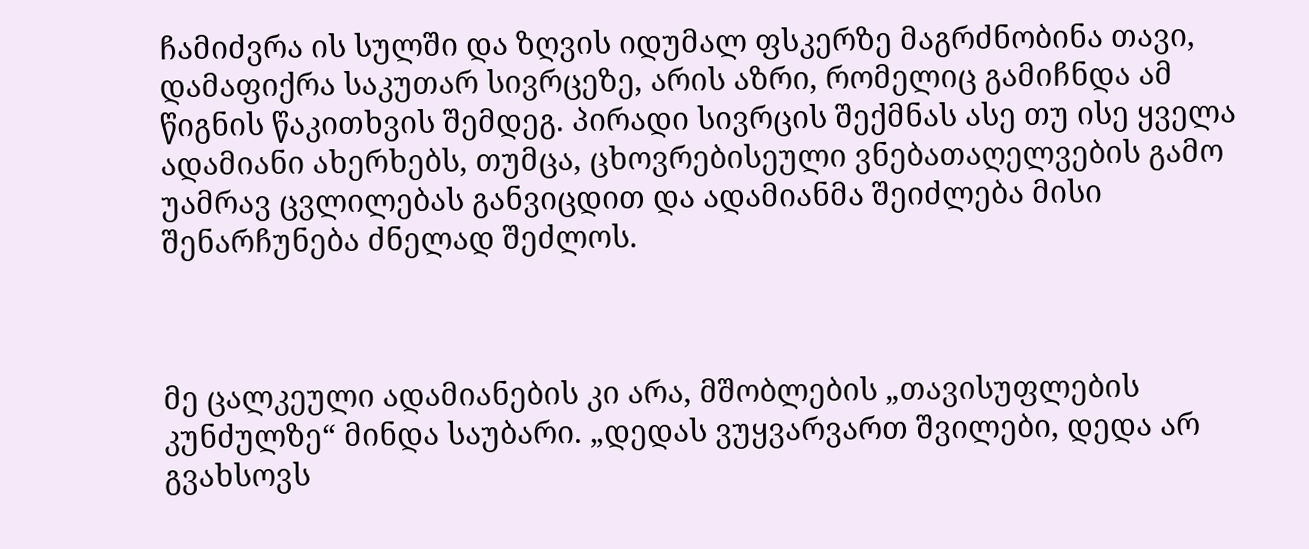ჩამიძვრა ის სულში და ზღვის იდუმალ ფსკერზე მაგრძნობინა თავი, დამაფიქრა საკუთარ სივრცეზე, არის აზრი, რომელიც გამიჩნდა ამ წიგნის წაკითხვის შემდეგ. პირადი სივრცის შექმნას ასე თუ ისე ყველა ადამიანი ახერხებს, თუმცა, ცხოვრებისეული ვნებათაღელვების გამო უამრავ ცვლილებას განვიცდით და ადამიანმა შეიძლება მისი შენარჩუნება ძნელად შეძლოს.



მე ცალკეული ადამიანების კი არა, მშობლების „თავისუფლების კუნძულზე“ მინდა საუბარი. „დედას ვუყვარვართ შვილები, დედა არ გვახსოვს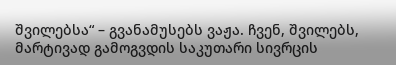შვილებსა“ – გვანამუსებს ვაჟა. ჩვენ, შვილებს, მარტივად გამოგვდის საკუთარი სივრცის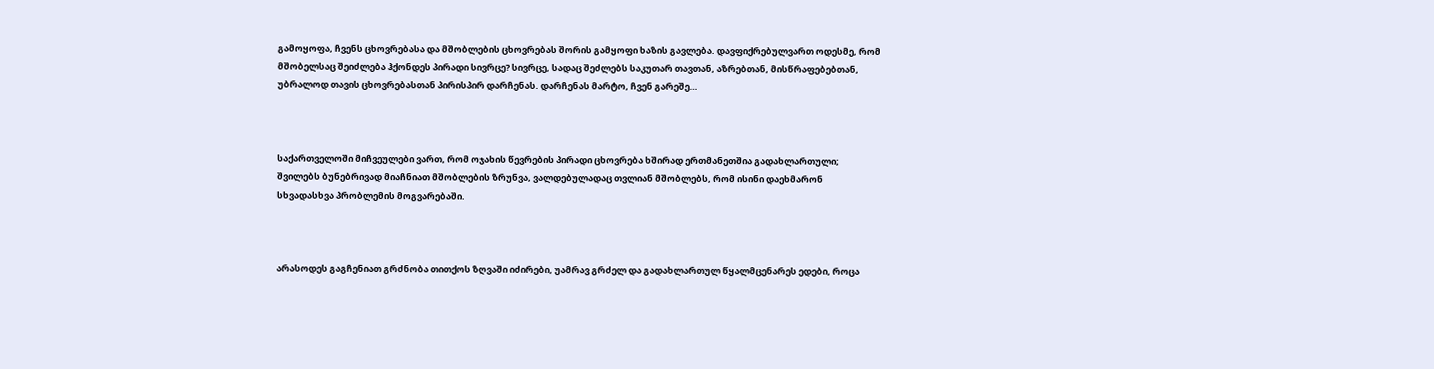გამოყოფა, ჩვენს ცხოვრებასა და მშობლების ცხოვრებას შორის გამყოფი ხაზის გავლება. დავფიქრებულვართ ოდესმე, რომ მშობელსაც შეიძლება ჰქონდეს პირადი სივრცე? სივრცე, სადაც შეძლებს საკუთარ თავთან, აზრებთან, მისწრაფებებთან, უბრალოდ თავის ცხოვრებასთან პირისპირ დარჩენას. დარჩენას მარტო, ჩვენ გარეშე…



საქართველოში მიჩვეულები ვართ, რომ ოჯახის წევრების პირადი ცხოვრება ხშირად ერთმანეთშია გადახლართული; შვილებს ბუნებრივად მიაჩნიათ მშობლების ზრუნვა, ვალდებულადაც თვლიან მშობლებს, რომ ისინი დაეხმარონ სხვადასხვა პრობლემის მოგვარებაში.



არასოდეს გაგჩენიათ გრძნობა თითქოს ზღვაში იძირები, უამრავ გრძელ და გადახლართულ წყალმცენარეს ედები, როცა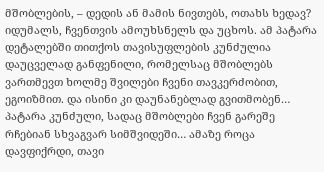მშობლების, – დედის ან მამის ნივთებს, ოთახს ხედავ? იდუმალს, ჩვენთვის ამოუხსნელს და უცხოს. ამ პატარა დეტალებში თითქოს თავისუფლების კუნძულია დაუცველად განფენილი, რომელსაც მშობლებს ვართმევთ ხოლმე შვილები ჩვენი თავკერძობით, ეგოიზმით. და ისინი კი დაუნანებლად გვითმობენ… პატარა კუნძული, სადაც მშობლები ჩვენ გარეშე რჩებიან სხვაგვარ სიმშვიდეში… ამაზე როცა დავფიქრდი, თავი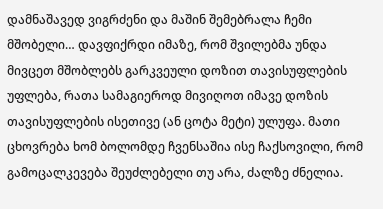დამნაშავედ ვიგრძენი და მაშინ შემებრალა ჩემი მშობელი… დავფიქრდი იმაზე, რომ შვილებმა უნდა მივცეთ მშობლებს გარკვეული დოზით თავისუფლების უფლება, რათა სამაგიეროდ მივიღოთ იმავე დოზის თავისუფლების ისეთივე (ან ცოტა მეტი) ულუფა. მათი ცხოვრება ხომ ბოლომდე ჩვენსაშია ისე ჩაქსოვილი, რომ გამოცალკევება შეუძლებელი თუ არა, ძალზე ძნელია.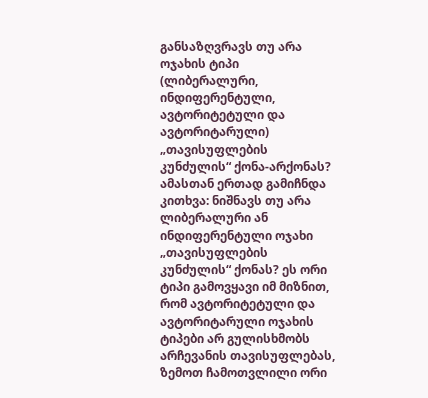განსაზღვრავს თუ არა ოჯახის ტიპი (ლიბერალური, ინდიფერენტული, ავტორიტეტული და ავტორიტარული) „თავისუფლების კუნძულის“ ქონა-არქონას? ამასთან ერთად გამიჩნდა კითხვა: ნიშნავს თუ არა ლიბერალური ან ინდიფერენტული ოჯახი „თავისუფლების კუნძულის“ ქონას? ეს ორი ტიპი გამოვყავი იმ მიზნით, რომ ავტორიტეტული და ავტორიტარული ოჯახის ტიპები არ გულისხმობს არჩევანის თავისუფლებას, ზემოთ ჩამოთვლილი ორი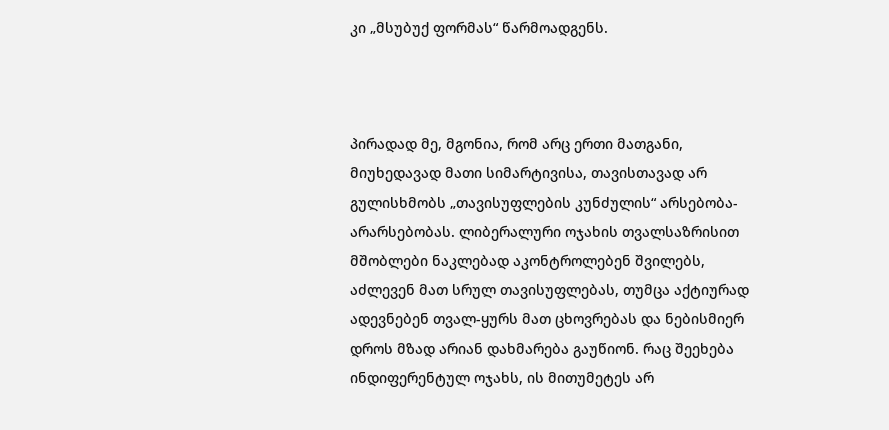კი „მსუბუქ ფორმას“ წარმოადგენს.



პირადად მე, მგონია, რომ არც ერთი მათგანი, მიუხედავად მათი სიმარტივისა, თავისთავად არ გულისხმობს „თავისუფლების კუნძულის“ არსებობა-არარსებობას. ლიბერალური ოჯახის თვალსაზრისით მშობლები ნაკლებად აკონტროლებენ შვილებს, აძლევენ მათ სრულ თავისუფლებას, თუმცა აქტიურად ადევნებენ თვალ-ყურს მათ ცხოვრებას და ნებისმიერ დროს მზად არიან დახმარება გაუწიონ. რაც შეეხება ინდიფერენტულ ოჯახს, ის მითუმეტეს არ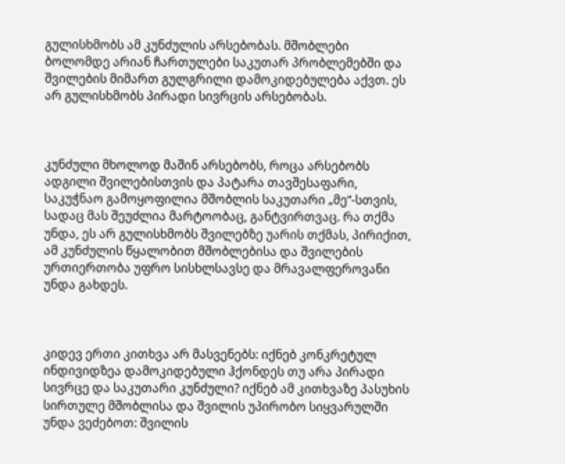გულისხმობს ამ კუნძულის არსებობას. მშობლები ბოლომდე არიან ჩართულები საკუთარ პრობლემებში და შვილების მიმართ გულგრილი დამოკიდებულება აქვთ. ეს არ გულისხმობს პირადი სივრცის არსებობას.



კუნძული მხოლოდ მაშინ არსებობს, როცა არსებობს ადგილი შვილებისთვის და პატარა თავშესაფარი, საკუჭნაო გამოყოფილია მშობლის საკუთარი „მე“-სთვის, სადაც მას შეუძლია მარტოობაც, განტვირთვაც. რა თქმა უნდა, ეს არ გულისხმობს შვილებზე უარის თქმას, პირიქით, ამ კუნძულის წყალობით მშობლებისა და შვილების ურთიერთობა უფრო სისხლსავსე და მრავალფეროვანი უნდა გახდეს.



კიდევ ერთი კითხვა არ მასვენებს: იქნებ კონკრეტულ ინდივიდზეა დამოკიდებული ჰქონდეს თუ არა პირადი სივრცე და საკუთარი კუნძული? იქნებ ამ კითხვაზე პასუხის სირთულე მშობლისა და შვილის უპირობო სიყვარულში უნდა ვეძებოთ: შვილის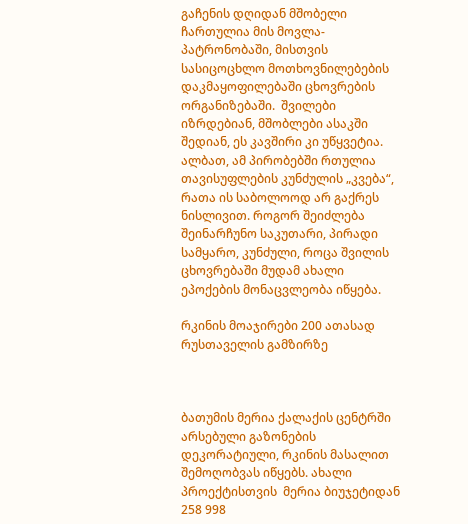გაჩენის დღიდან მშობელი ჩართულია მის მოვლა-პატრონობაში, მისთვის სასიცოცხლო მოთხოვნილებების დაკმაყოფილებაში ცხოვრების ორგანიზებაში.  შვილები იზრდებიან, მშობლები ასაკში შედიან, ეს კავშირი კი უწყვეტია. ალბათ, ამ პირობებში რთულია თავისუფლების კუნძულის „კვება“, რათა ის საბოლოოდ არ გაქრეს ნისლივით. როგორ შეიძლება შეინარჩუნო საკუთარი, პირადი სამყარო, კუნძული, როცა შვილის ცხოვრებაში მუდამ ახალი ეპოქების მონაცვლეობა იწყება.

რკინის მოაჯირები 200 ათასად რუსთაველის გამზირზე



ბათუმის მერია ქალაქის ცენტრში არსებული გაზონების დეკორატიული, რკინის მასალით შემოღობვას იწყებს. ახალი პროექტისთვის  მერია ბიუჯეტიდან 258 998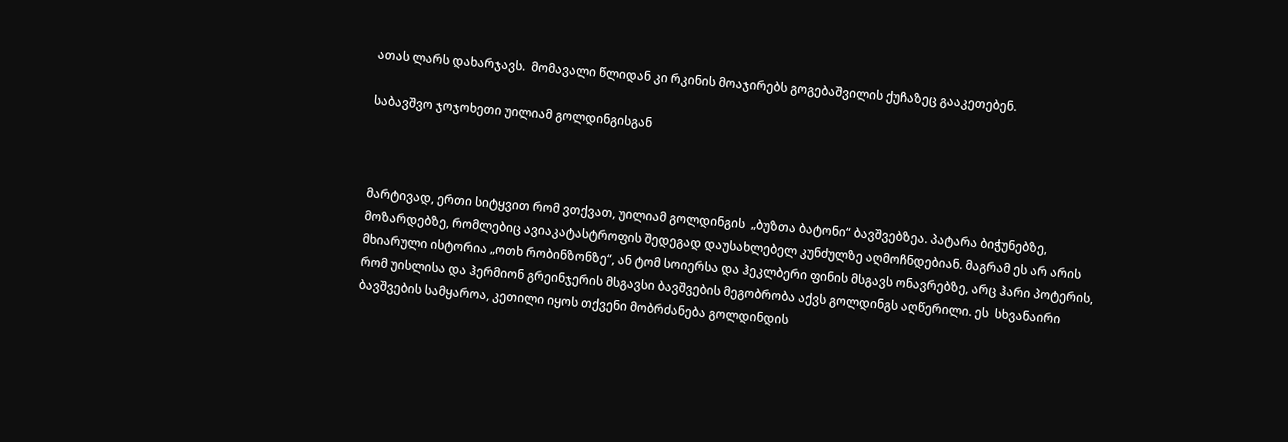ათას ლარს დახარჯავს.  მომავალი წლიდან კი რკინის მოაჯირებს გოგებაშვილის ქუჩაზეც გააკეთებენ.

საბავშვო ჯოჯოხეთი უილიამ გოლდინგისგან



მარტივად, ერთი სიტყვით რომ ვთქვათ, უილიამ გოლდინგის  „ბუზთა ბატონი“ ბავშვებზეა. პატარა ბიჭუნებზე, მოზარდებზე, რომლებიც ავიაკატასტროფის შედეგად დაუსახლებელ კუნძულზე აღმოჩნდებიან. მაგრამ ეს არ არის მხიარული ისტორია „ოთხ რობინზონზე“, ან ტომ სოიერსა და ჰეკლბერი ფინის მსგავს ონავრებზე, არც ჰარი პოტერის, რომ უისლისა და ჰერმიონ გრეინჯერის მსგავსი ბავშვების მეგობრობა აქვს გოლდინგს აღწერილი. ეს  სხვანაირი ბავშვების სამყაროა, კეთილი იყოს თქვენი მობრძანება გოლდინდის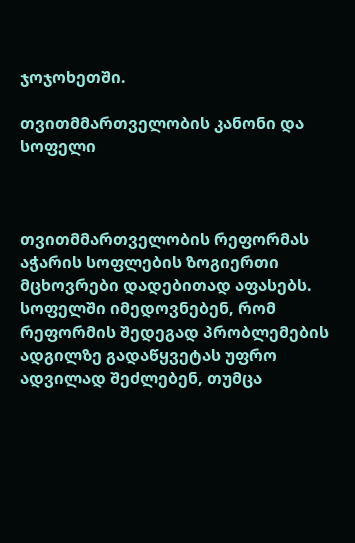ჯოჯოხეთში.

თვითმმართველობის კანონი და სოფელი



თვითმმართველობის რეფორმას აჭარის სოფლების ზოგიერთი მცხოვრები დადებითად აფასებს. სოფელში იმედოვნებენ, რომ რეფორმის შედეგად პრობლემების ადგილზე გადაწყვეტას უფრო ადვილად შეძლებენ, თუმცა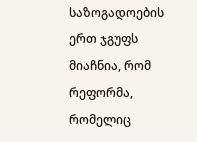საზოგადოების ერთ ჯგუფს მიაჩნია, რომ რეფორმა, რომელიც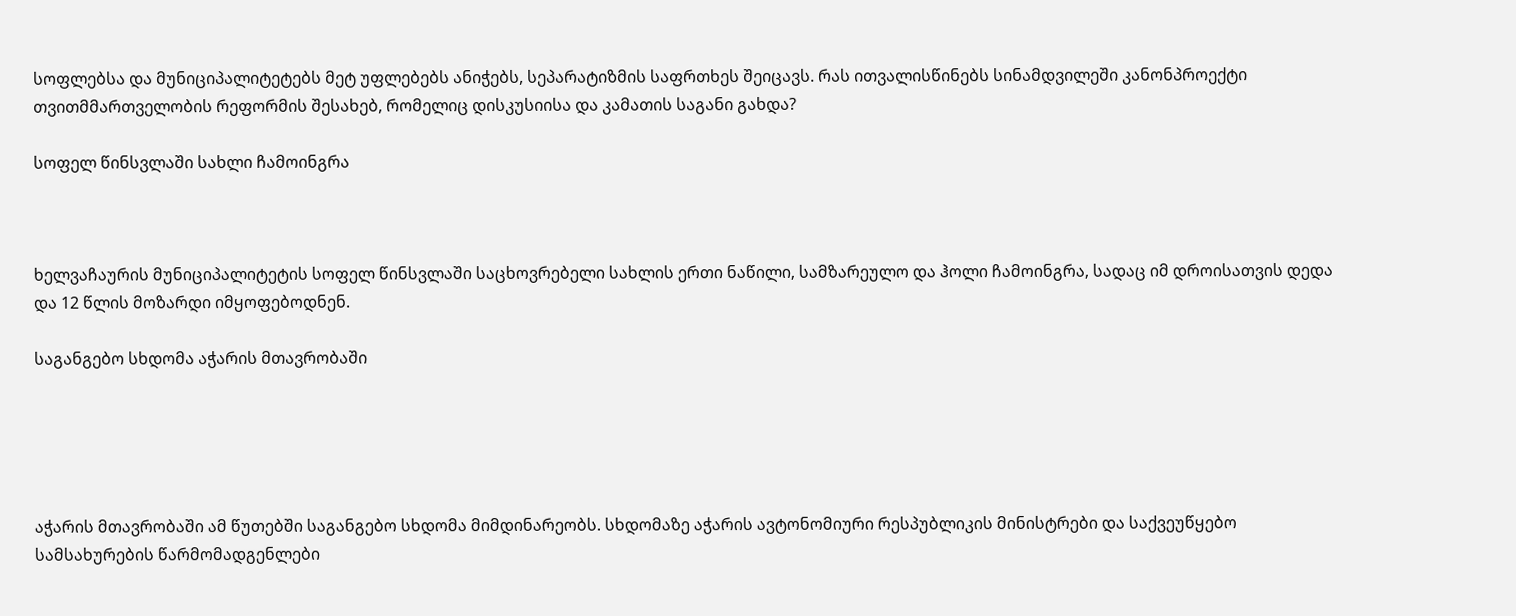სოფლებსა და მუნიციპალიტეტებს მეტ უფლებებს ანიჭებს, სეპარატიზმის საფრთხეს შეიცავს. რას ითვალისწინებს სინამდვილეში კანონპროექტი თვითმმართველობის რეფორმის შესახებ, რომელიც დისკუსიისა და კამათის საგანი გახდა?

სოფელ წინსვლაში სახლი ჩამოინგრა



ხელვაჩაურის მუნიციპალიტეტის სოფელ წინსვლაში საცხოვრებელი სახლის ერთი ნაწილი, სამზარეულო და ჰოლი ჩამოინგრა, სადაც იმ დროისათვის დედა და 12 წლის მოზარდი იმყოფებოდნენ.

საგანგებო სხდომა აჭარის მთავრობაში





აჭარის მთავრობაში ამ წუთებში საგანგებო სხდომა მიმდინარეობს. სხდომაზე აჭარის ავტონომიური რესპუბლიკის მინისტრები და საქვეუწყებო სამსახურების წარმომადგენლები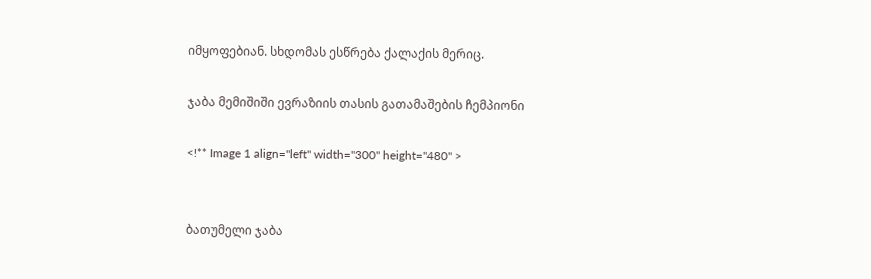იმყოფებიან. სხდომას ესწრება ქალაქის მერიც.

ჯაბა მემიშიში ევრაზიის თასის გათამაშების ჩემპიონი

<!** Image 1 align="left" width="300" height="480" >


ბათუმელი ჯაბა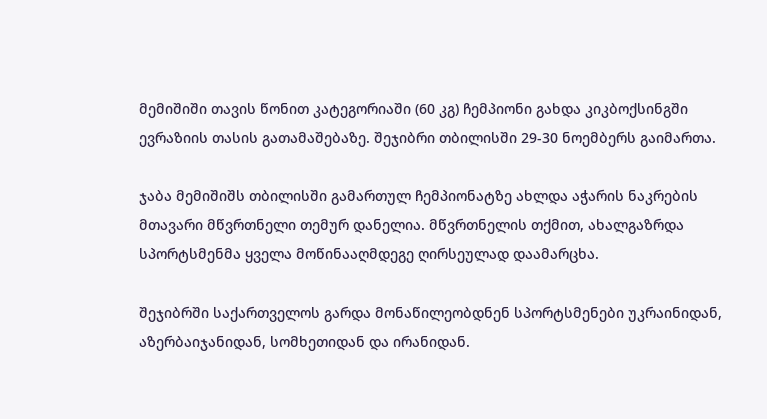მემიშიში თავის წონით კატეგორიაში (60 კგ) ჩემპიონი გახდა კიკბოქსინგში ევრაზიის თასის გათამაშებაზე. შეჯიბრი თბილისში 29-30 ნოემბერს გაიმართა.

ჯაბა მემიშიშს თბილისში გამართულ ჩემპიონატზე ახლდა აჭარის ნაკრების მთავარი მწვრთნელი თემურ დანელია. მწვრთნელის თქმით, ახალგაზრდა სპორტსმენმა ყველა მოწინააღმდეგე ღირსეულად დაამარცხა.

შეჯიბრში საქართველოს გარდა მონაწილეობდნენ სპორტსმენები უკრაინიდან, აზერბაიჯანიდან, სომხეთიდან და ირანიდან.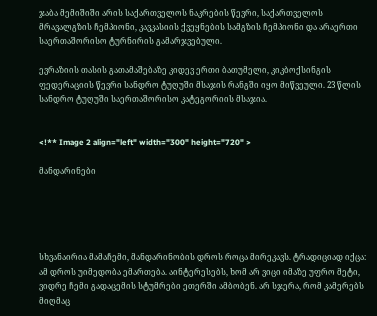ჯაბა მემიშიში არის საქართველოს ნაკრების წევრი, საქართველოს მრავალგზის ჩემპიონი, კავკასიის ქვეყნების სამგზის ჩემპიონი და არაერთი საერთაშორისო ტურნირის გამარჯვებული.

ევრაზიის თასის გათამაშებაზე კიდევ ერთი ბათუმელი, კიკბოქსინგის ფედერაციის წევრი სანდრო ტუღუში მსაჯის რანგში იყო მიწვეული. 23 წლის სანდრო ტუღუში საერთაშორისო კატეგორიის მსაჯია.


<!** Image 2 align="left" width="300" height="720" >

მანდარინები





სხვანაირია მამაჩემი, მანდარინობის დროს როცა მირეკავს. ტრადიციად იქცა: ამ დროს უიმედობა ემართება. აინტერესებს, ხომ არ ვიცი იმაზე უფრო მეტი, ვიდრე ჩემი გადაცემის სტუმრები ეთერში ამბობენ. არ სჯერა, რომ კამერებს მიღმაც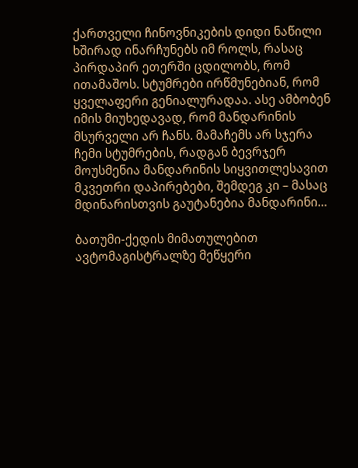ქართველი ჩინოვნიკების დიდი ნაწილი ხშირად ინარჩუნებს იმ როლს, რასაც პირდაპირ ეთერში ცდილობს, რომ ითამაშოს. სტუმრები ირწმუნებიან, რომ ყველაფერი გენიალურადაა. ასე ამბობენ იმის მიუხედავად, რომ მანდარინის მსურველი არ ჩანს. მამაჩემს არ სჯერა ჩემი სტუმრების, რადგან ბევრჯერ მოუსმენია მანდარინის სიყვითლესავით მკვეთრი დაპირებები, შემდეგ კი – მასაც მდინარისთვის გაუტანებია მანდარინი…

ბათუმი-ქედის მიმათულებით ავტომაგისტრალზე მეწყერი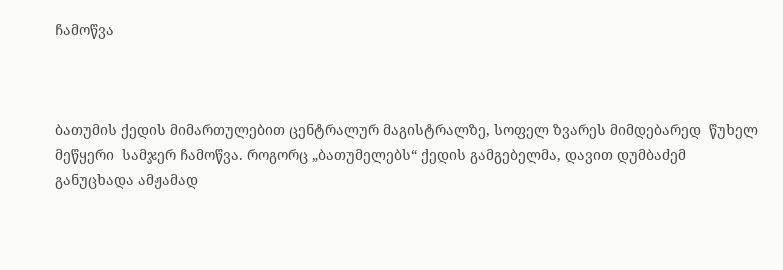ჩამოწვა



ბათუმის ქედის მიმართულებით ცენტრალურ მაგისტრალზე, სოფელ ზვარეს მიმდებარედ  წუხელ მეწყერი  სამჯერ ჩამოწვა. როგორც „ბათუმელებს“ ქედის გამგებელმა, დავით დუმბაძემ განუცხადა ამჟამად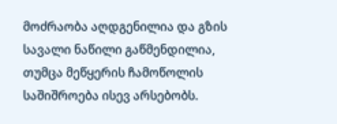მოძრაობა აღდგენილია და გზის სავალი ნაწილი გაწმენდილია, თუმცა მეწყერის ჩამოწოლის საშიშროება ისევ არსებობს.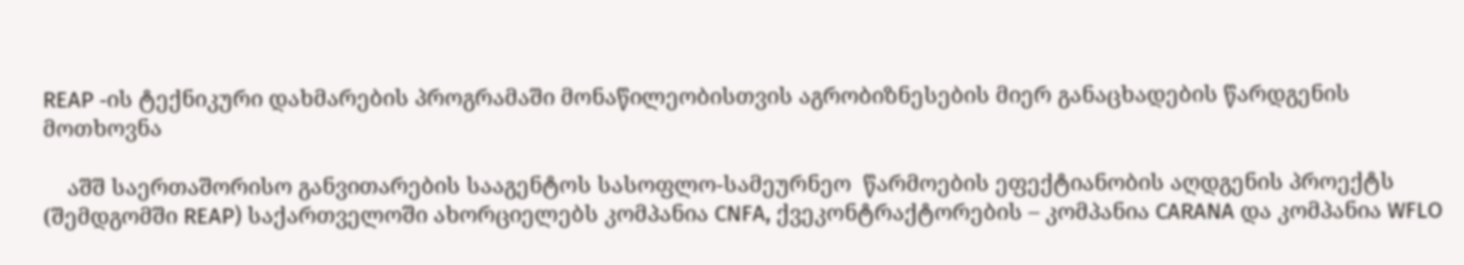REAP -ის ტექნიკური დახმარების პროგრამაში მონაწილეობისთვის აგრობიზნესების მიერ განაცხადების წარდგენის მოთხოვნა

    აშშ საერთაშორისო განვითარების სააგენტოს სასოფლო-სამეურნეო  წარმოების ეფექტიანობის აღდგენის პროექტს (შემდგომში REAP) საქართველოში ახორციელებს კომპანია CNFA, ქვეკონტრაქტორების – კომპანია CARANA და კომპანია WFLO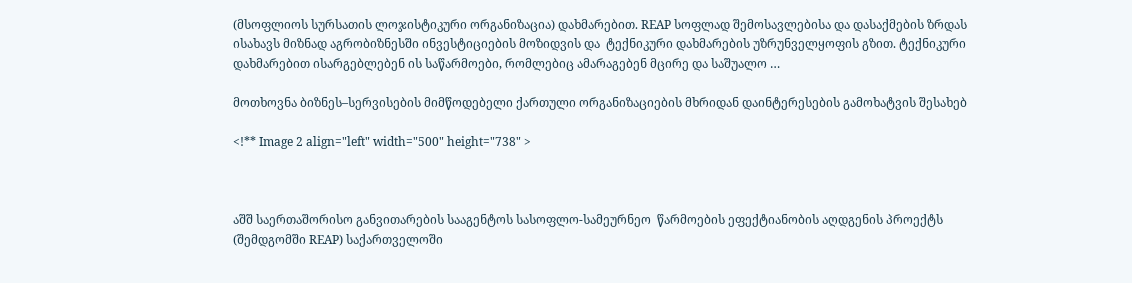(მსოფლიოს სურსათის ლოჯისტიკური ორგანიზაცია) დახმარებით. REAP სოფლად შემოსავლებისა და დასაქმების ზრდას ისახავს მიზნად აგრობიზნესში ინვესტიციების მოზიდვის და  ტექნიკური დახმარების უზრუნველყოფის გზით. ტექნიკური დახმარებით ისარგებლებენ ის საწარმოები, რომლებიც ამარაგებენ მცირე და საშუალო …

მოთხოვნა ბიზნეს–სერვისების მიმწოდებელი ქართული ორგანიზაციების მხრიდან დაინტერესების გამოხატვის შესახებ

<!** Image 2 align="left" width="500" height="738" >



აშშ საერთაშორისო განვითარების სააგენტოს სასოფლო-სამეურნეო  წარმოების ეფექტიანობის აღდგენის პროექტს (შემდგომში REAP) საქართველოში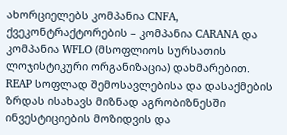ახორციელებს კომპანია CNFA, ქვეკონტრაქტორების – კომპანია CARANA და კომპანია WFLO (მსოფლიოს სურსათის ლოჯისტიკური ორგანიზაცია) დახმარებით. REAP სოფლად შემოსავლებისა და დასაქმების ზრდას ისახავს მიზნად აგრობიზნესში ინვესტიციების მოზიდვის და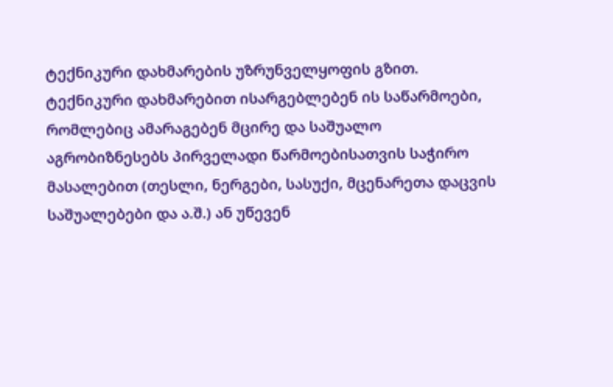ტექნიკური დახმარების უზრუნველყოფის გზით. ტექნიკური დახმარებით ისარგებლებენ ის საწარმოები, რომლებიც ამარაგებენ მცირე და საშუალო აგრობიზნესებს პირველადი წარმოებისათვის საჭირო  მასალებით (თესლი, ნერგები, სასუქი, მცენარეთა დაცვის საშუალებები და ა.შ.) ან უწევენ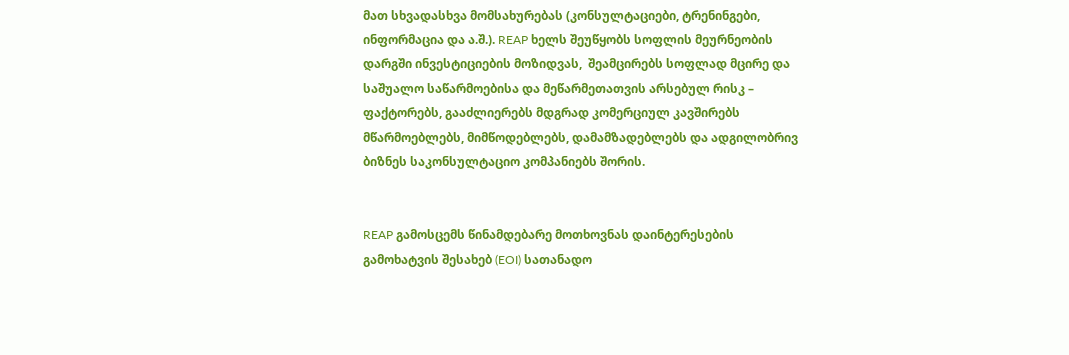მათ სხვადასხვა მომსახურებას (კონსულტაციები, ტრენინგები, ინფორმაცია და ა.შ.). REAP ხელს შეუწყობს სოფლის მეურნეობის დარგში ინვესტიციების მოზიდვას,  შეამცირებს სოფლად მცირე და საშუალო საწარმოებისა და მეწარმეთათვის არსებულ რისკ – ფაქტორებს, გააძლიერებს მდგრად კომერციულ კავშირებს მწარმოებლებს, მიმწოდებლებს, დამამზადებლებს და ადგილობრივ ბიზნეს საკონსულტაციო კომპანიებს შორის.


REAP გამოსცემს წინამდებარე მოთხოვნას დაინტერესების გამოხატვის შესახებ (EOI) სათანადო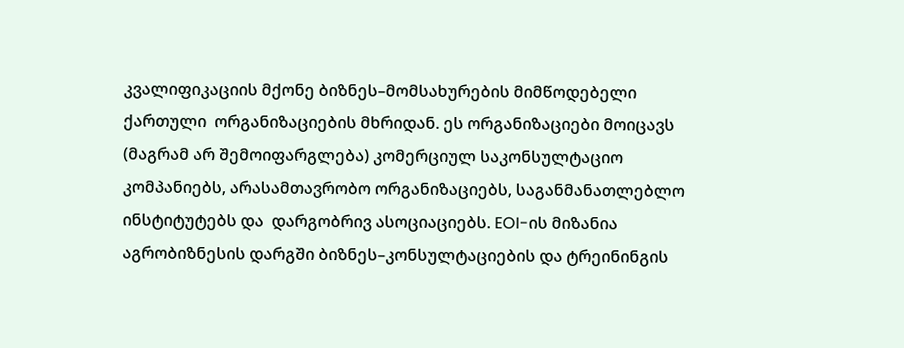კვალიფიკაციის მქონე ბიზნეს–მომსახურების მიმწოდებელი ქართული  ორგანიზაციების მხრიდან. ეს ორგანიზაციები მოიცავს (მაგრამ არ შემოიფარგლება) კომერციულ საკონსულტაციო კომპანიებს, არასამთავრობო ორგანიზაციებს, საგანმანათლებლო ინსტიტუტებს და  დარგობრივ ასოციაციებს. EOI-ის მიზანია აგრობიზნესის დარგში ბიზნეს–კონსულტაციების და ტრეინინგის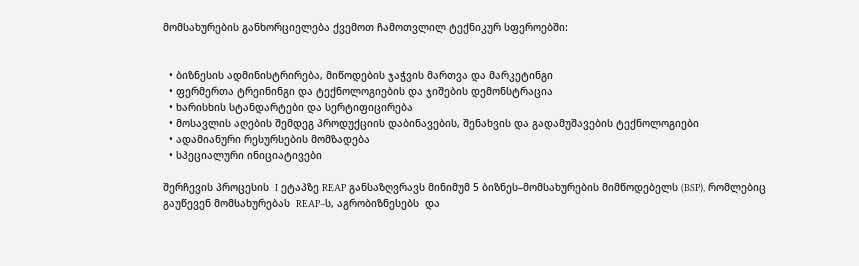მომსახურების განხორციელება ქვემოთ ჩამოთვლილ ტექნიკურ სფეროებში:


  • ბიზნესის ადმინისტრირება, მიწოდების ჯაჭვის მართვა და მარკეტინგი
  • ფერმერთა ტრეინინგი და ტექნოლოგიების და ჯიშების დემონსტრაცია
  • ხარისხის სტანდარტები და სერტიფიცირება
  • მოსავლის აღების შემდეგ პროდუქციის დაბინავების, შენახვის და გადამუშავების ტექნოლოგიები
  • ადამიანური რესურსების მომზადება
  • სპეციალური ინიციატივები

შერჩევის პროცესის  I ეტაპზე REAP განსაზღვრავს მინიმუმ 5 ბიზნეს–მომსახურების მიმწოდებელს (BSP), რომლებიც გაუწევენ მომსახურებას  REAP–ს, აგრობიზნესებს  და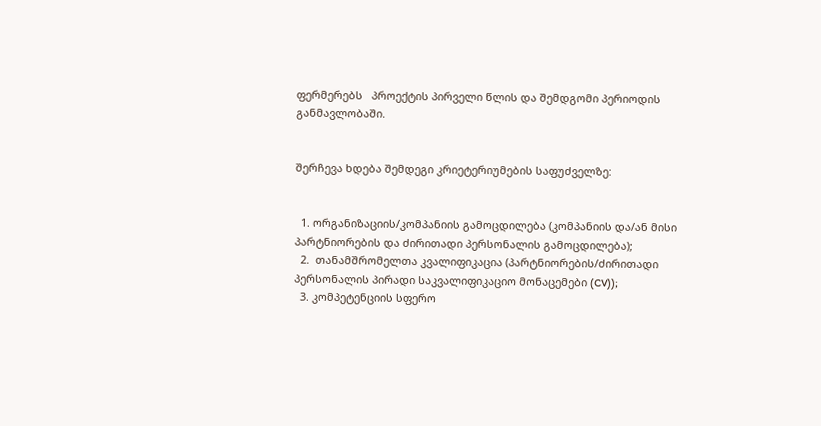ფერმერებს   პროექტის პირველი წლის და შემდგომი პერიოდის განმავლობაში.


შერჩევა ხდება შემდეგი კრიეტერიუმების საფუძველზე:


  1. ორგანიზაციის/კომპანიის გამოცდილება (კომპანიის და/ან მისი პარტნიორების და ძირითადი პერსონალის გამოცდილება);
  2.  თანამშრომელთა კვალიფიკაცია (პარტნიორების/ძირითადი პერსონალის პირადი საკვალიფიკაციო მონაცემები (CV));
  3. კომპეტენციის სფერო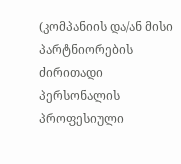(კომპანიის და/ან მისი პარტნიორების ძირითადი პერსონალის პროფესიული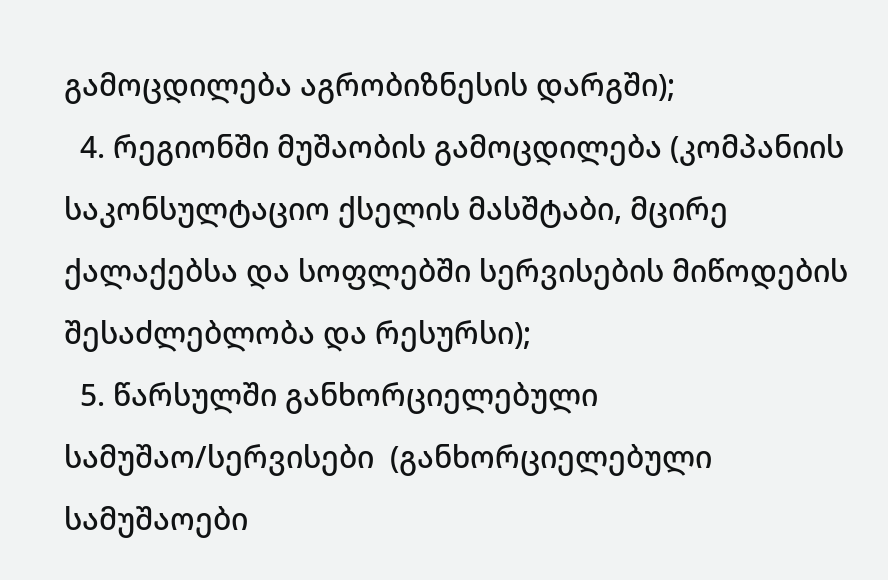გამოცდილება აგრობიზნესის დარგში);
  4. რეგიონში მუშაობის გამოცდილება (კომპანიის საკონსულტაციო ქსელის მასშტაბი, მცირე ქალაქებსა და სოფლებში სერვისების მიწოდების შესაძლებლობა და რესურსი);
  5. წარსულში განხორციელებული სამუშაო/სერვისები  (განხორციელებული სამუშაოები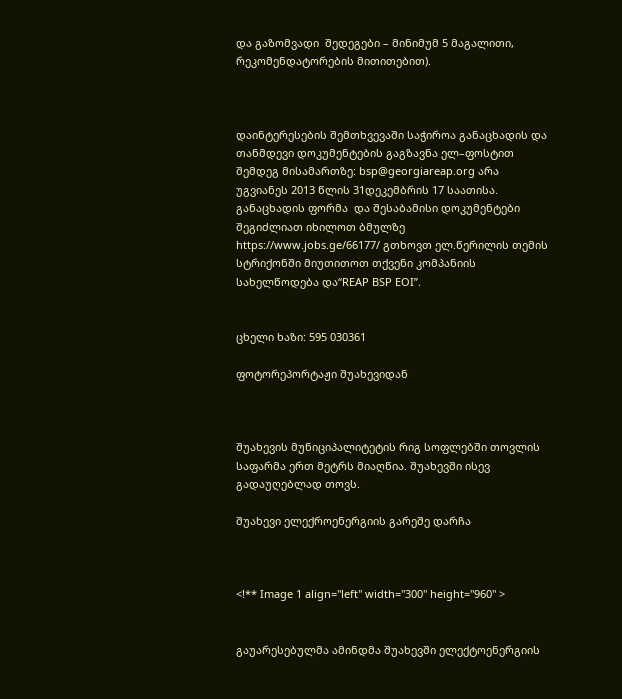და გაზომვადი  შედეგები – მინიმუმ 5 მაგალითი, რეკომენდატორების მითითებით).



დაინტერესების შემთხვევაში საჭიროა განაცხადის და თანმდევი დოკუმენტების გაგზავნა ელ–ფოსტით შემდეგ მისამართზე: bsp@georgiareap.org არა უგვიანეს 2013 წლის 31დეკემბრის 17 საათისა. განაცხადის ფორმა  და შესაბამისი დოკუმენტები შეგიძლიათ იხილოთ ბმულზე https://www.jobs.ge/66177/ გთხოვთ ელ.წერილის თემის სტრიქონში მიუთითოთ თქვენი კომპანიის სახელწოდება და“REAP BSP EOI”.


ცხელი ხაზი: 595 030361

ფოტორეპორტაჟი შუახევიდან



შუახევის მუნიციპალიტეტის რიგ სოფლებში თოვლის საფარმა ერთ მეტრს მიაღწია. შუახევში ისევ გადაუღებლად თოვს.

შუახევი ელექროენერგიის გარეშე დარჩა



<!** Image 1 align="left" width="300" height="960" >


გაუარესებულმა ამინდმა შუახევში ელექტოენერგიის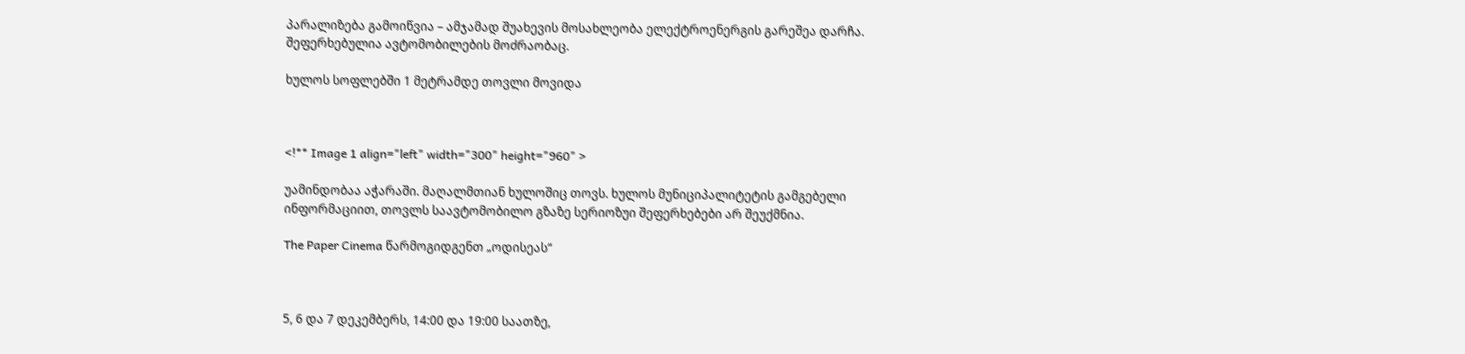პარალიზება გამოიწვია – ამჯამად შუახევის მოსახლეობა ელექტროენერგის გარეშეა დარჩა. შეფერხებულია ავტომობილების მოძრაობაც.

ხულოს სოფლებში 1 მეტრამდე თოვლი მოვიდა



<!** Image 1 align="left" width="300" height="960" >

უამინდობაა აჭარაში. მაღალმთიან ხულოშიც თოვს. ხულოს მუნიციპალიტეტის გამგებელი ინფორმაციით, თოვლს საავტომობილო გზაზე სერიოზუი შეფერხებები არ შეუქმნია.

The Paper Cinema წარმოგიდგენთ „ოდისეას“



5, 6 და 7 დეკემბერს, 14:00 და 19:00 საათზე,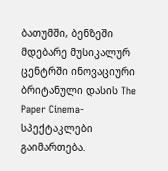ბათუმში, ბენზეში მდებარე მუსიკალურ ცენტრში ინოვაციური ბრიტანული დასის The Paper Cinema- სპექტაკლები გაიმართება.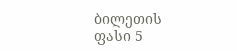ბილეთის ფასი 5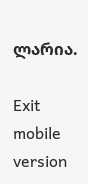ლარია.

Exit mobile version